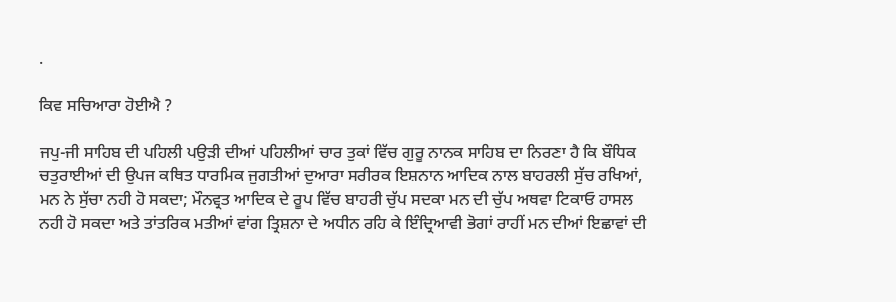.

ਕਿਵ ਸਚਿਆਰਾ ਹੋਈਐ ?

ਜਪੁ-ਜੀ ਸਾਹਿਬ ਦੀ ਪਹਿਲੀ ਪਉੜੀ ਦੀਆਂ ਪਹਿਲੀਆਂ ਚਾਰ ਤੁਕਾਂ ਵਿੱਚ ਗੁਰੂ ਨਾਨਕ ਸਾਹਿਬ ਦਾ ਨਿਰਣਾ ਹੈ ਕਿ ਬੌਧਿਕ ਚਤੁਰਾਈਆਂ ਦੀ ਉਪਜ ਕਥਿਤ ਧਾਰਮਿਕ ਜੁਗਤੀਆਂ ਦੁਆਰਾ ਸਰੀਰਕ ਇਸ਼ਨਾਨ ਆਦਿਕ ਨਾਲ ਬਾਹਰਲੀ ਸੁੱਚ ਰਖਿਆਂ, ਮਨ ਨੇ ਸੁੱਚਾ ਨਹੀ ਹੋ ਸਕਦਾ; ਮੌਨਵ੍ਰਤ ਆਦਿਕ ਦੇ ਰੂਪ ਵਿੱਚ ਬਾਹਰੀ ਚੁੱਪ ਸਦਕਾ ਮਨ ਦੀ ਚੁੱਪ ਅਥਵਾ ਟਿਕਾਓ ਹਾਸਲ ਨਹੀ ਹੋ ਸਕਦਾ ਅਤੇ ਤਾਂਤਰਿਕ ਮਤੀਆਂ ਵਾਂਗ ਤ੍ਰਿਸ਼ਨਾ ਦੇ ਅਧੀਨ ਰਹਿ ਕੇ ਇੰਦ੍ਰਿਆਵੀ ਭੋਗਾਂ ਰਾਹੀਂ ਮਨ ਦੀਆਂ ਇਛਾਵਾਂ ਦੀ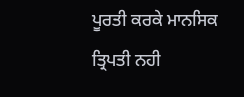ਪੂਰਤੀ ਕਰਕੇ ਮਾਨਸਿਕ ਤ੍ਰਿਪਤੀ ਨਹੀ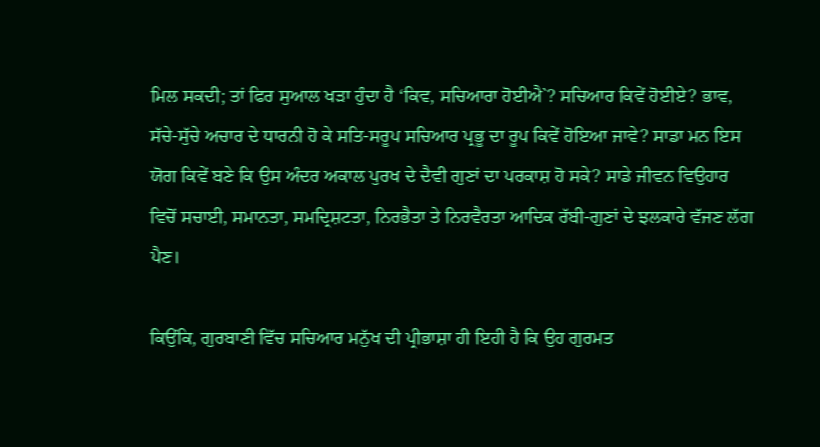ਮਿਲ ਸਕਦੀ; ਤਾਂ ਫਿਰ ਸੁਆਲ ਖੜਾ ਹੁੰਦਾ ਹੈ ‘ਕਿਵ, ਸਚਿਆਰਾ ਹੋਈਐ`? ਸਚਿਆਰ ਕਿਵੇਂ ਹੋਈਏ? ਭਾਵ, ਸੱਚੇ-ਸੁੱਚੇ ਅਚਾਰ ਦੇ ਧਾਰਨੀ ਹੋ ਕੇ ਸਤਿ-ਸਰੂਪ ਸਚਿਆਰ ਪ੍ਰਭੂ ਦਾ ਰੂਪ ਕਿਵੇਂ ਹੋਇਆ ਜਾਵੇ? ਸਾਡਾ ਮਨ ਇਸ ਯੋਗ ਕਿਵੇਂ ਬਣੇ ਕਿ ਉਸ ਅੰਦਰ ਅਕਾਲ ਪੁਰਖ ਦੇ ਦੈਵੀ ਗੁਣਾਂ ਦਾ ਪਰਕਾਸ਼ ਹੋ ਸਕੇ? ਸਾਡੇ ਜੀਵਨ ਵਿਉਹਾਰ ਵਿਚੋਂ ਸਚਾਈ, ਸਮਾਨਤਾ, ਸਮਦ੍ਰਿਸ਼ਟਤਾ, ਨਿਰਭੈਤਾ ਤੇ ਨਿਰਵੈਰਤਾ ਆਦਿਕ ਰੱਬੀ-ਗੁਣਾਂ ਦੇ ਝਲਕਾਰੇ ਵੱਜਣ ਲੱਗ ਪੈਣ।

ਕਿਉਂਕਿ, ਗੁਰਬਾਣੀ ਵਿੱਚ ਸਚਿਆਰ ਮਨੁੱਖ ਦੀ ਪ੍ਰੀਭਾਸ਼ਾ ਹੀ ਇਹੀ ਹੈ ਕਿ ਉਹ ਗੁਰਮਤ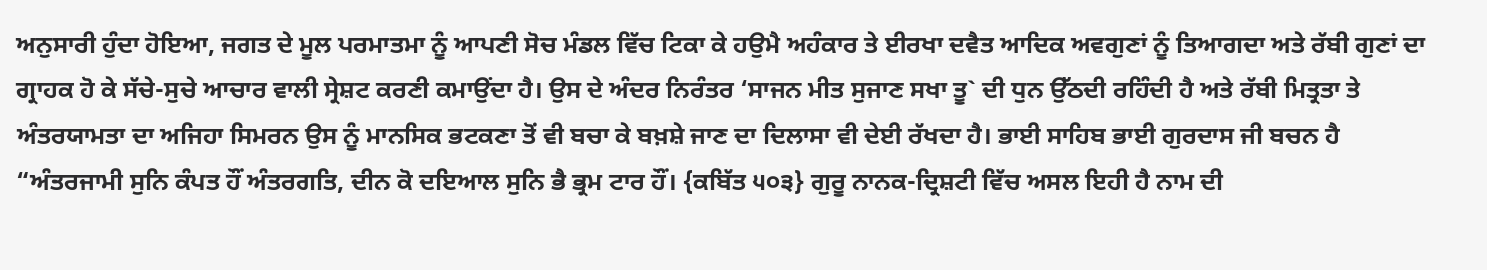ਅਨੁਸਾਰੀ ਹੁੰਦਾ ਹੋਇਆ, ਜਗਤ ਦੇ ਮੂਲ ਪਰਮਾਤਮਾ ਨੂੰ ਆਪਣੀ ਸੋਚ ਮੰਡਲ ਵਿੱਚ ਟਿਕਾ ਕੇ ਹਉਮੈ ਅਹੰਕਾਰ ਤੇ ਈਰਖਾ ਦਵੈਤ ਆਦਿਕ ਅਵਗੁਣਾਂ ਨੂੰ ਤਿਆਗਦਾ ਅਤੇ ਰੱਬੀ ਗੁਣਾਂ ਦਾ ਗ੍ਰਾਹਕ ਹੋ ਕੇ ਸੱਚੇ-ਸੁਚੇ ਆਚਾਰ ਵਾਲੀ ਸ੍ਰੇਸ਼ਟ ਕਰਣੀ ਕਮਾਉਂਦਾ ਹੈ। ਉਸ ਦੇ ਅੰਦਰ ਨਿਰੰਤਰ ‘ਸਾਜਨ ਮੀਤ ਸੁਜਾਣ ਸਖਾ ਤੂ` ਦੀ ਧੁਨ ਉੱਠਦੀ ਰਹਿੰਦੀ ਹੈ ਅਤੇ ਰੱਬੀ ਮਿਤ੍ਰਤਾ ਤੇ ਅੰਤਰਯਾਮਤਾ ਦਾ ਅਜਿਹਾ ਸਿਮਰਨ ਉਸ ਨੂੰ ਮਾਨਸਿਕ ਭਟਕਣਾ ਤੋਂ ਵੀ ਬਚਾ ਕੇ ਬਖ਼ਸ਼ੇ ਜਾਣ ਦਾ ਦਿਲਾਸਾ ਵੀ ਦੇਈ ਰੱਖਦਾ ਹੈ। ਭਾਈ ਸਾਹਿਬ ਭਾਈ ਗੁਰਦਾਸ ਜੀ ਬਚਨ ਹੈ “ਅੰਤਰਜਾਮੀ ਸੁਨਿ ਕੰਪਤ ਹੌਂ ਅੰਤਰਗਤਿ, ਦੀਨ ਕੋ ਦਇਆਲ ਸੁਨਿ ਭੈ ਭ੍ਰਮ ਟਾਰ ਹੌਂ। {ਕਬਿੱਤ ੫੦੩} ਗੁਰੂ ਨਾਨਕ-ਦ੍ਰਿਸ਼ਟੀ ਵਿੱਚ ਅਸਲ ਇਹੀ ਹੈ ਨਾਮ ਦੀ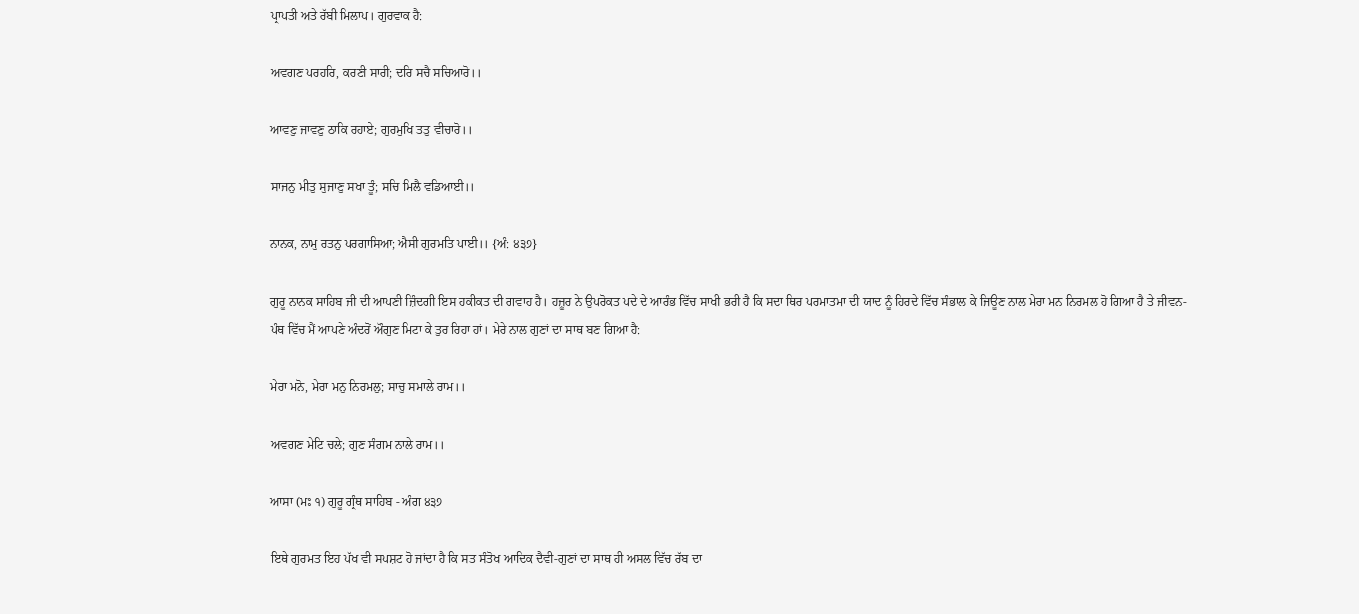ਪ੍ਰਾਪਤੀ ਅਤੇ ਰੱਬੀ ਮਿਲਾਪ। ਗੁਰਵਾਕ ਹੈ:

ਅਵਗਣ ਪਰਹਰਿ, ਕਰਣੀ ਸਾਰੀ; ਦਰਿ ਸਚੈ ਸਚਿਆਰੋ।।

ਆਵਣੁ ਜਾਵਣੁ ਠਾਕਿ ਰਹਾਏ; ਗੁਰਮੁਖਿ ਤਤੁ ਵੀਚਾਰੋ।।

ਸਾਜਨੁ ਮੀਤੁ ਸੁਜਾਣੁ ਸਖਾ ਤੂੰ; ਸਚਿ ਮਿਲੈ ਵਡਿਆਈ।।

ਨਾਨਕ, ਨਾਮੁ ਰਤਨੁ ਪਰਗਾਸਿਆ; ਐਸੀ ਗੁਰਮਤਿ ਪਾਈ।। {ਅੰ: ੪੩੭}

ਗੁਰੂ ਨਾਨਕ ਸਾਹਿਬ ਜੀ ਦੀ ਆਪਣੀ ਜ਼ਿੰਦਗੀ ਇਸ ਹਕੀਕਤ ਦੀ ਗਵਾਹ ਹੈ। ਹਜ਼ੂਰ ਨੇ ਉਪਰੋਕਤ ਪਦੇ ਦੇ ਆਰੰਭ ਵਿੱਚ ਸਾਖੀ ਭਰੀ ਹੈ ਕਿ ਸਦਾ ਥਿਰ ਪਰਮਾਤਮਾ ਦੀ ਯਾਦ ਨੂੰ ਹਿਰਦੇ ਵਿੱਚ ਸੰਭਾਲ ਕੇ ਜਿਊਣ ਨਾਲ ਮੇਰਾ ਮਨ ਨਿਰਮਲ ਹੋ ਗਿਆ ਹੈ ਤੇ ਜੀਵਨ-ਪੰਥ ਵਿੱਚ ਮੈਂ ਆਪਣੇ ਅੰਦਰੋਂ ਔਗੁਣ ਮਿਟਾ ਕੇ ਤੁਰ ਰਿਹਾ ਹਾਂ। ਮੇਰੇ ਨਾਲ ਗੁਣਾਂ ਦਾ ਸਾਥ ਬਣ ਗਿਆ ਹੈ:

ਮੇਰਾ ਮਨੋ, ਮੇਰਾ ਮਨੁ ਨਿਰਮਲੁ; ਸਾਚੁ ਸਮਾਲੇ ਰਾਮ।।

ਅਵਗਣ ਮੇਟਿ ਚਲੇ; ਗੁਣ ਸੰਗਮ ਨਾਲੇ ਰਾਮ।।

ਆਸਾ (ਮਃ ੧) ਗੁਰੂ ਗ੍ਰੰਥ ਸਾਹਿਬ - ਅੰਗ ੪੩੭

ਇਥੇ ਗੁਰਮਤ ਇਹ ਪੱਖ ਵੀ ਸਪਸ਼ਟ ਹੋ ਜਾਂਦਾ ਹੈ ਕਿ ਸਤ ਸੰਤੋਖ ਆਦਿਕ ਦੈਵੀ-ਗੁਣਾਂ ਦਾ ਸਾਥ ਹੀ ਅਸਲ ਵਿੱਚ ਰੱਬ ਦਾ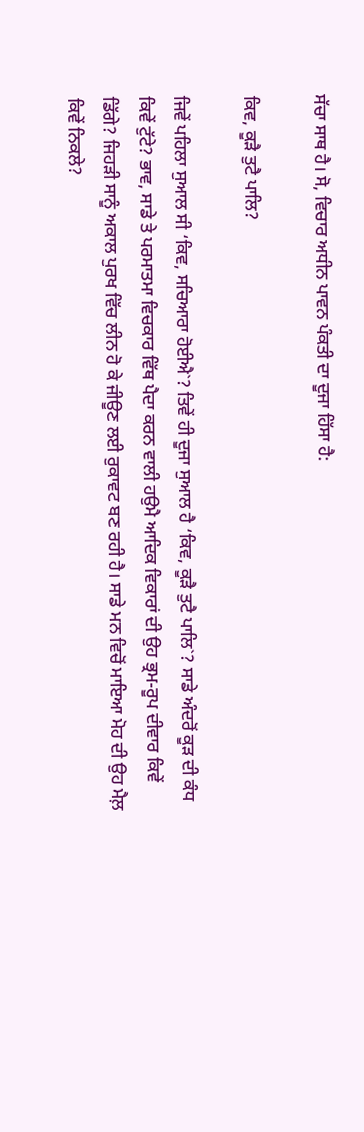ਸੱਚਾ ਸਾਥ ਹੈ। ਸੋ, ਵਿਚਾਰ ਅਧੀਨ ਪਾਵਨ ਪੰਕਤੀ ਦਾ ਦੂਜਾ ਹਿੱਸਾ ਹੈ:

ਕਿਵ, ਕੂੜੈ ਤੁਟੈ ਪਾਲਿ?

ਜਿਵੇਂ ਪਹਿਲਾ ਸੁਆਲ ਸੀ ‘ਕਿਵ, ਸਚਿਆਰਾ ਹੋਈਐ`? ਤਿਵੇਂ ਹੀ ਦੂਜਾ ਸੁਆਲ ਹੈ ‘ਕਿਵ, ਕੂੜੈ ਤੁਟੈ ਪਾਲਿ`? ਸਾਡੇ ਅੰਦਰੋਂ ਕੂੜ ਦੀ ਕੰਧ ਕਿਵੇਂ ਟੁੱਟੇ? ਭਾਵ, ਸਾਡੇ ਤੇ ਪਰਮਾਤਮਾ ਵਿਚਕਾਰ ਵਿੱਥ ਪੈਦਾ ਕਰਨ ਵਾਲੀ ਹਉਮੈ ਆਦਿਕ ਵਿਕਾਰਾਂ ਦੀ ਉਹ ਭ੍ਰਮ-ਰੂਪ ਦੀਵਾਰ ਕਿਵੇਂ ਡਿੱਗੇ? ਜਿਹੜੀ ਸਾਨੂੰ ਅਕਾਲ ਪੁਰਖ ਵਿੱਚ ਲੀਨ ਹੋ ਕੇ ਜੀਊਣ ਲਈ ਰੁਕਾਵਟ ਬਣ ਰਹੀ ਹੈ। ਸਾਡੇ ਮਨ ਵਿਚੋਂ ਮਾਇਆ ਮੋਹ ਦੀ ਉਹ ਮੈਲ਼ ਕਿਵੇਂ ਨਿਕਲੇ?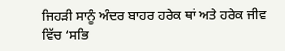ਜਿਹੜੀ ਸਾਨੂੰ ਅੰਦਰ ਬਾਹਰ ਹਰੇਕ ਥਾਂ ਅਤੇ ਹਰੇਕ ਜੀਵ ਵਿੱਚ ‘ਸਭਿ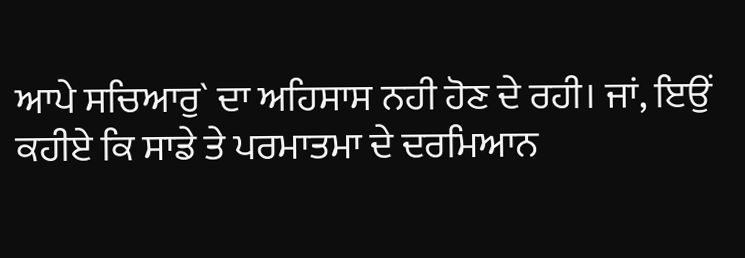ਆਪੇ ਸਚਿਆਰੁ` ਦਾ ਅਹਿਸਾਸ ਨਹੀ ਹੋਣ ਦੇ ਰਹੀ। ਜਾਂ, ਇਉਂ ਕਹੀਏ ਕਿ ਸਾਡੇ ਤੇ ਪਰਮਾਤਮਾ ਦੇ ਦਰਮਿਆਨ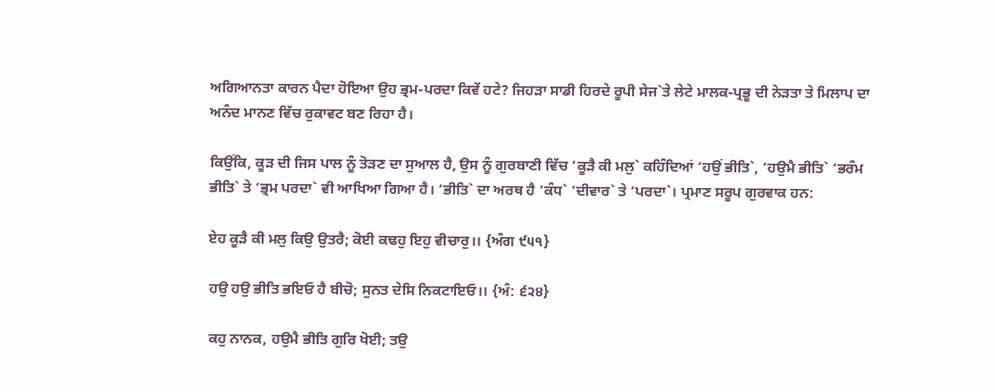ਅਗਿਆਨਤਾ ਕਾਰਨ ਪੈਦਾ ਹੋਇਆ ਉਹ ਭ੍ਰਮ-ਪਰਦਾ ਕਿਵੇਂ ਹਟੇ? ਜਿਹੜਾ ਸਾਡੀ ਹਿਰਦੇ ਰੂਪੀ ਸੇਜ`ਤੇ ਲੇਟੇ ਮਾਲਕ-ਪ੍ਰਭੂ ਦੀ ਨੇੜਤਾ ਤੇ ਮਿਲਾਪ ਦਾ ਅਨੰਦ ਮਾਨਣ ਵਿੱਚ ਰੁਕਾਵਟ ਬਣ ਰਿਹਾ ਹੈ।

ਕਿਉਂਕਿ, ਕੂੜ ਦੀ ਜਿਸ ਪਾਲ ਨੂੰ ਤੋੜਣ ਦਾ ਸੁਆਲ ਹੈ, ਉਸ ਨੂੰ ਗੁਰਬਾਣੀ ਵਿੱਚ ‘ਕੂੜੈ ਕੀ ਮਲੁ` ਕਹਿੰਦਿਆਂ ‘ਹਉਂ ਭੀਤਿ`, ‘ਹਉਮੈ ਭੀਤਿ` ‘ਭਰੰਮ ਭੀਤਿ` ਤੇ ‘ਭ੍ਰਮ ਪਰਦਾ` ਵੀ ਆਖਿਆ ਗਿਆ ਹੈ। ‘ਭੀਤਿ` ਦਾ ਅਰਥ ਹੈ ‘ਕੰਧ` ‘ਦੀਵਾਰ` ਤੇ ‘ਪਰਦਾ`। ਪ੍ਰਮਾਣ ਸਰੂਪ ਗੁਰਵਾਕ ਹਨ:

ਏਹ ਕੂੜੈ ਕੀ ਮਲੁ ਕਿਉ ਉਤਰੈ; ਕੋਈ ਕਢਹੁ ਇਹੁ ਵੀਚਾਰੁ।। {ਅੰਗ ੯੫੧}

ਹਉ ਹਉ ਭੀਤਿ ਭਇਓ ਹੈ ਬੀਚੋ; ਸੁਨਤ ਦੇਸਿ ਨਿਕਟਾਇਓ।। {ਅੰ: ੬੨੪}

ਕਹੁ ਨਾਨਕ, ਹਉਮੈ ਭੀਤਿ ਗੁਰਿ ਖੋਈ; ਤਉ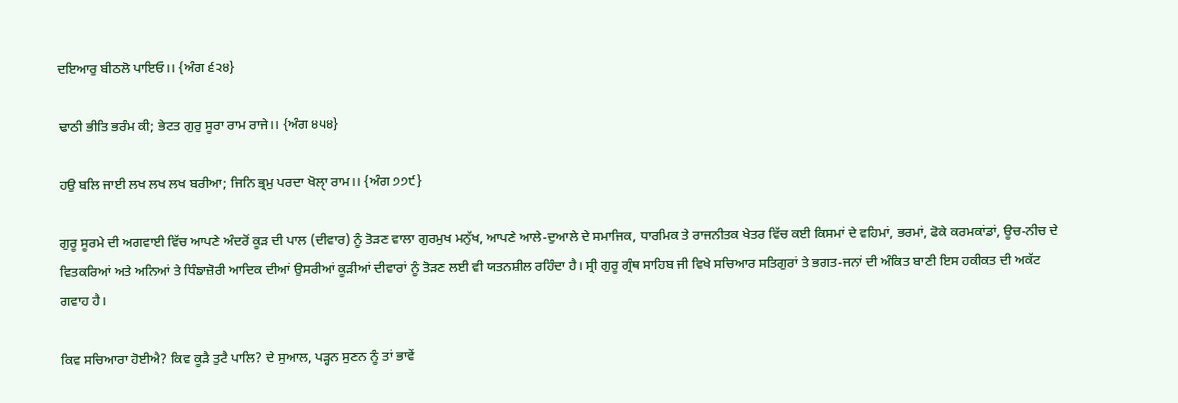ਦਇਆਰੁ ਬੀਠਲੋ ਪਾਇਓ।। {ਅੰਗ ੬੨੪}

ਢਾਠੀ ਭੀਤਿ ਭਰੰਮ ਕੀ; ਭੇਟਤ ਗੁਰੁ ਸੂਰਾ ਰਾਮ ਰਾਜੇ।। {ਅੰਗ ੪੫੪}

ਹਉ ਬਲਿ ਜਾਈ ਲਖ ਲਖ ਲਖ ਬਰੀਆ; ਜਿਨਿ ਭ੍ਰਮੁ ਪਰਦਾ ਖੋਲਾੑ ਰਾਮ।। {ਅੰਗ ੭੭੯}

ਗੁਰੂ ਸੂਰਮੇ ਦੀ ਅਗਵਾਈ ਵਿੱਚ ਆਪਣੇ ਅੰਦਰੋਂ ਕੂੜ ਦੀ ਪਾਲ (ਦੀਵਾਰ) ਨੂੰ ਤੋੜਣ ਵਾਲਾ ਗੁਰਮੁਖ ਮਨੁੱਖ, ਆਪਣੇ ਆਲੇ-ਦੁਆਲੇ ਦੇ ਸਮਾਜਿਕ, ਧਾਰਮਿਕ ਤੇ ਰਾਜਨੀਤਕ ਖੇਤਰ ਵਿੱਚ ਕਈ ਕਿਸਮਾਂ ਦੇ ਵਹਿਮਾਂ, ਭਰਮਾਂ, ਫੋਕੇ ਕਰਮਕਾਂਡਾਂ, ਊਚ-ਨੀਚ ਦੇ ਵਿਤਕਰਿਆਂ ਅਤੇ ਅਨਿਆਂ ਤੇ ਧਿੰਙਾਜ਼ੋਰੀ ਆਦਿਕ ਦੀਆਂ ਉਸਰੀਆਂ ਕੂੜੀਆਂ ਦੀਵਾਰਾਂ ਨੂੰ ਤੋੜਣ ਲਈ ਵੀ ਯਤਨਸ਼ੀਲ ਰਹਿੰਦਾ ਹੈ। ਸ੍ਰੀ ਗੁਰੂ ਗ੍ਰੰਥ ਸਾਹਿਬ ਜੀ ਵਿਖੇ ਸਚਿਆਰ ਸਤਿਗੁਰਾਂ ਤੇ ਭਗਤ-ਜਨਾਂ ਦੀ ਅੰਕਿਤ ਬਾਣੀ ਇਸ ਹਕੀਕਤ ਦੀ ਅਕੱਟ ਗਵਾਹ ਹੈ।

ਕਿਵ ਸਚਿਆਰਾ ਹੋਈਐ? ਕਿਵ ਕੂੜੈ ਤੁਟੈ ਪਾਲਿ? ਦੇ ਸੁਆਲ, ਪੜ੍ਹਨ ਸੁਣਨ ਨੂੰ ਤਾਂ ਭਾਵੇਂ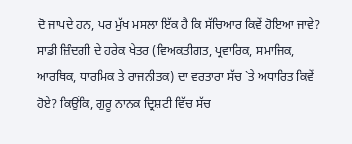ਦੋ ਜਾਪਦੇ ਹਨ, ਪਰ ਮੁੱਖ ਮਸਲਾ ਇੱਕ ਹੈ ਕਿ ਸੱਚਿਆਰ ਕਿਵੇਂ ਹੋਇਆ ਜਾਵੇ? ਸਾਡੀ ਜ਼ਿੰਦਗੀ ਦੇ ਹਰੇਕ ਖੇਤਰ (ਵਿਅਕਤੀਗਤ, ਪ੍ਰਵਾਰਿਕ, ਸਮਾਜਿਕ, ਆਰਥਿਕ, ਧਾਰਮਿਕ ਤੇ ਰਾਜਨੀਤਕ) ਦਾ ਵਰਤਾਰਾ ਸੱਚ `ਤੇ ਅਧਾਰਿਤ ਕਿਵੇਂ ਹੋਏ? ਕਿਉਂਕਿ, ਗੁਰੂ ਨਾਨਕ ਦ੍ਰਿਸ਼ਟੀ ਵਿੱਚ ਸੱਚ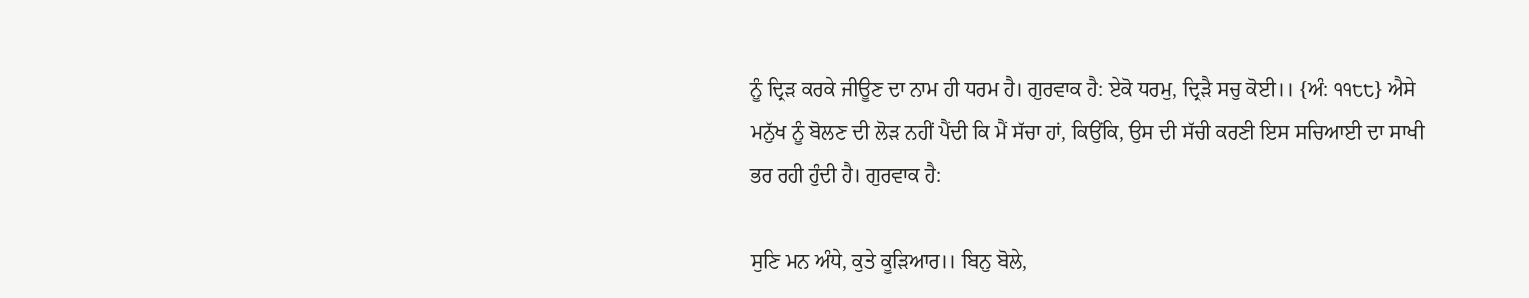ਨੂੰ ਦ੍ਰਿੜ ਕਰਕੇ ਜੀਊਣ ਦਾ ਨਾਮ ਹੀ ਧਰਮ ਹੈ। ਗੁਰਵਾਕ ਹੈ: ਏਕੋ ਧਰਮੁ, ਦ੍ਰਿੜੈ ਸਚੁ ਕੋਈ।। {ਅੰ: ੧੧੮੮} ਐਸੇ ਮਨੁੱਖ ਨੂੰ ਬੋਲਣ ਦੀ ਲੋੜ ਨਹੀਂ ਪੈਂਦੀ ਕਿ ਮੈਂ ਸੱਚਾ ਹਾਂ, ਕਿਉਂਕਿ, ਉਸ ਦੀ ਸੱਚੀ ਕਰਣੀ ਇਸ ਸਚਿਆਈ ਦਾ ਸਾਖੀ ਭਰ ਰਹੀ ਹੁੰਦੀ ਹੈ। ਗੁਰਵਾਕ ਹੈ:

ਸੁਣਿ ਮਨ ਅੰਧੇ, ਕੁਤੇ ਕੂੜਿਆਰ।। ਬਿਨੁ ਬੋਲੇ,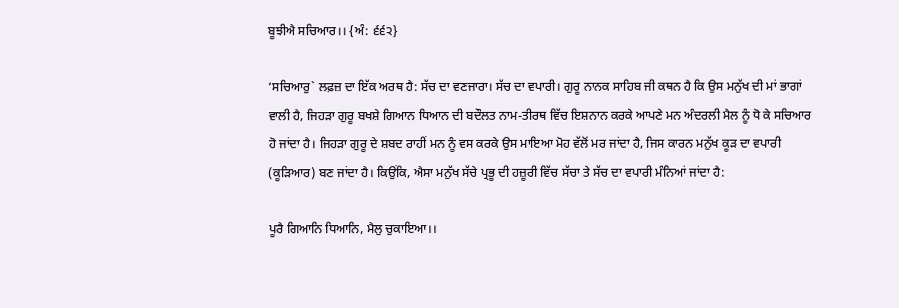ਬੂਝੀਐ ਸਚਿਆਰ।। {ਅੰ: ੬੬੨}

‘ਸਚਿਆਰੁ` ਲਫ਼ਜ਼ ਦਾ ਇੱਕ ਅਰਥ ਹੈ: ਸੱਚ ਦਾ ਵਣਜਾਰਾ। ਸੱਚ ਦਾ ਵਪਾਰੀ। ਗੁਰੂ ਨਾਨਕ ਸਾਹਿਬ ਜੀ ਕਥਨ ਹੈ ਕਿ ਉਸ ਮਨੁੱਖ ਦੀ ਮਾਂ ਭਾਗਾਂ ਵਾਲੀ ਹੈ, ਜਿਹੜਾ ਗੁਰੂ ਬਖਸ਼ੇ ਗਿਆਨ ਧਿਆਨ ਦੀ ਬਦੌਲਤ ਨਾਮ-ਤੀਰਥ ਵਿੱਚ ਇਸ਼ਨਾਨ ਕਰਕੇ ਆਪਣੇ ਮਨ ਅੰਦਰਲੀ ਮੈਲ ਨੂੰ ਧੋ ਕੇ ਸਚਿਆਰ ਹੋ ਜਾਂਦਾ ਹੈ। ਜਿਹੜਾ ਗੁਰੂ ਦੇ ਸ਼ਬਦ ਰਾਹੀਂ ਮਨ ਨੂੰ ਵਸ ਕਰਕੇ ਉਸ ਮਾਇਆ ਮੋਹ ਵੱਲੋਂ ਮਰ ਜਾਂਦਾ ਹੈ, ਜਿਸ ਕਾਰਨ ਮਨੁੱਖ ਕੂੜ ਦਾ ਵਪਾਰੀ (ਕੂੜਿਆਰ) ਬਣ ਜਾਂਦਾ ਹੈ। ਕਿਉਂਕਿ, ਐਸਾ ਮਨੁੱਖ ਸੱਚੇ ਪ੍ਰਭੂ ਦੀ ਹਜ਼ੂਰੀ ਵਿੱਚ ਸੱਚਾ ਤੇ ਸੱਚ ਦਾ ਵਪਾਰੀ ਮੰਨਿਆਂ ਜਾਂਦਾ ਹੈ:

ਪੂਰੈ ਗਿਆਨਿ ਧਿਆਨਿ, ਮੈਲੁ ਚੁਕਾਇਆ।।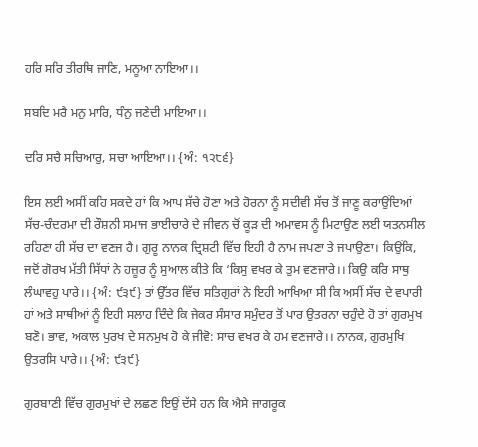ਹਰਿ ਸਰਿ ਤੀਰਥਿ ਜਾਣਿ, ਮਨੂਆ ਨਾਇਆ।।

ਸਬਦਿ ਮਰੈ ਮਨੁ ਮਾਰਿ, ਧੰਨੁ ਜਣੇਦੀ ਮਾਇਆ।।

ਦਰਿ ਸਚੈ ਸਚਿਆਰੁ, ਸਚਾ ਆਇਆ।। {ਅੰ: ੧੨੮੬}

ਇਸ ਲਈ ਅਸੀਂ ਕਹਿ ਸਕਦੇ ਹਾਂ ਕਿ ਆਪ ਸੱਚੇ ਹੋਣਾ ਅਤੇ ਹੋਰਨਾ ਨੂੰ ਸਦੀਵੀ ਸੱਚ ਤੋਂ ਜਾਣੂ ਕਰਾਉਂਦਿਆਂ ਸੱਚ-ਚੰਦਰਮਾ ਦੀ ਰੌਸ਼ਨੀ ਸਮਾਜ ਭਾਈਚਾਰੇ ਦੇ ਜੀਵਨ ਚੋਂ ਕੂੜ ਦੀ ਅਮਾਵਸ ਨੂੰ ਮਿਟਾਉਣ ਲਈ ਯਤਨਸੀਲ ਰਹਿਣਾ ਹੀ ਸੱਚ ਦਾ ਵਣਜ ਹੈ। ਗੁਰੂ ਨਾਨਕ ਦ੍ਰਿਸ਼ਟੀ ਵਿੱਚ ਇਹੀ ਹੈ ਨਾਮ ਜਪਣਾ ਤੇ ਜਪਾਉਣਾ। ਕਿਉਂਕਿ, ਜਦੋਂ ਗੋਰਖ ਮੱਤੀ ਸਿੱਧਾਂ ਨੇ ਹਜ਼ੂਰ ਨੂੰ ਸੁਆਲ ਕੀਤੇ ਕਿ ‘ਕਿਸੁ ਵਖਰ ਕੇ ਤੁਮ ਵਣਜਾਰੇ।। ਕਿਉ ਕਰਿ ਸਾਥੁ ਲੰਘਾਵਹੁ ਪਾਰੇ।। {ਅੰ: ੯੩੯} ਤਾਂ ਉੱਤਰ ਵਿੱਚ ਸਤਿਗੁਰਾਂ ਨੇ ਇਹੀ ਆਖਿਆ ਸੀ ਕਿ ਅਸੀਂ ਸੱਚ ਦੇ ਵਪਾਰੀ ਹਾਂ ਅਤੇ ਸਾਥੀਆਂ ਨੂੰ ਇਹੀ ਸਲਾਹ ਦਿੰਦੇ ਕਿ ਜੇਕਰ ਸੰਸਾਰ ਸਮੁੰਦਰ ਤੋਂ ਪਾਰ ਉਤਰਨਾ ਚਹੁੰਦੇ ਹੋ ਤਾਂ ਗੁਰਮੁਖ ਬਣੋ। ਭਾਵ, ਅਕਾਲ ਪੁਰਖ ਦੇ ਸਨਮੁਖ ਹੋ ਕੇ ਜੀਵੋ: ਸਾਚ ਵਖਰ ਕੇ ਹਮ ਵਣਜਾਰੇ।। ਨਾਨਕ, ਗੁਰਮੁਖਿ ਉਤਰਸਿ ਪਾਰੇ।। {ਅੰ: ੯੩੯}

ਗੁਰਬਾਣੀ ਵਿੱਚ ਗੁਰਮੁਖਾਂ ਦੇ ਲਛਣ ਇਉਂ ਦੱਸੇ ਹਨ ਕਿ ਐਸੇ ਜਾਗਰੂਕ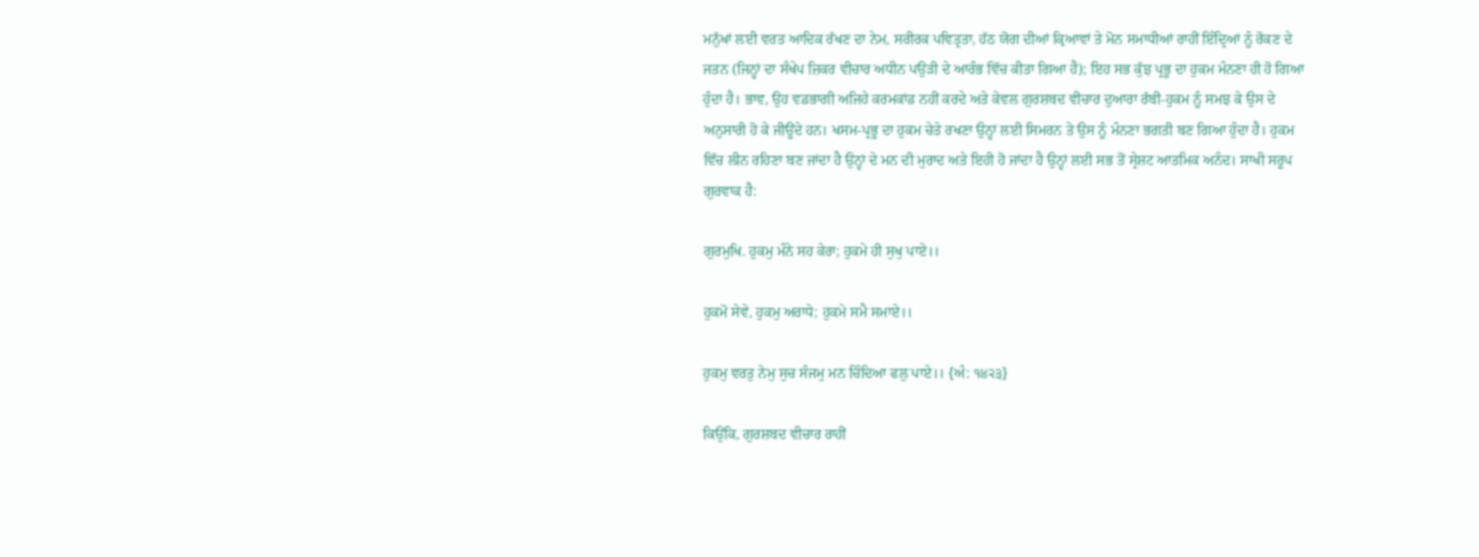ਮਨੁੱਖਾਂ ਲਈ ਵਰਤ ਆਦਿਕ ਰੱਖਣ ਦਾ ਨੇਮ, ਸਰੀਰਕ ਪਵਿਤ੍ਰਤਾ, ਹੱਠ ਯੋਗ ਦੀਆਂ ਕ੍ਰਿਆਵਾਂ ਤੇ ਮੋਨ ਸਮਾਧੀਆਂ ਰਾਹੀਂ ਇੰਦ੍ਰਿਆਂ ਨੂੰ ਰੋਕਣ ਦੇ ਜਤਨ (ਜਿਨ੍ਹਾਂ ਦਾ ਸੰਖੇਪ ਜ਼ਿਕਰ ਵੀਚਾਰ ਅਧੀਨ ਪਉੜੀ ਦੇ ਆਰੰਭ ਵਿੱਚ ਕੀਤਾ ਗਿਆ ਹੈ); ਇਹ ਸਭ ਕੁੱਝ ਪ੍ਰਭੂ ਦਾ ਹੁਕਮ ਮੰਨਣਾ ਹੀ ਹੋ ਗਿਆ ਹੁੰਦਾ ਹੈ। ਭਾਵ, ਉਹ ਵਡਭਾਗੀ ਅਜਿਹੇ ਕਰਮਕਾਂਡ ਨਹੀਂ ਕਰਦੇ ਅਤੇ ਕੇਵਲ ਗੁਰਸ਼ਬਦ ਵੀਚਾਰ ਦੁਆਰਾ ਰੱਬੀ-ਹੁਕਮ ਨੂੰ ਸਮਝ ਕੇ ਉਸ ਦੇ ਅਨੁਸਾਰੀ ਹੋ ਕੇ ਜੀਊਂਦੇ ਹਨ। ਖਸਮ-ਪ੍ਰਭੂ ਦਾ ਹੁਕਮ ਚੇਤੇ ਰਖਣਾ ਉਨ੍ਹਾਂ ਲਈ ਸਿਮਰਨ ਤੇ ਉਸ ਨੂੰ ਮੰਨਣਾ ਭਗਤੀ ਬਣ ਗਿਆ ਹੁੰਦਾ ਹੈ। ਹੁਕਮ ਵਿੱਚ ਲੀਨ ਰਹਿਣਾ ਬਣ ਜਾਂਦਾ ਹੈ ਉਨ੍ਹਾਂ ਦੇ ਮਨ ਦੀ ਮੁਰਾਦ ਅਤੇ ਇਹੀ ਹੋ ਜਾਂਦਾ ਹੈ ਉਨ੍ਹਾਂ ਲਈ ਸਭ ਤੋਂ ਸ੍ਰੇਸ਼ਟ ਆਤਮਿਕ ਅਨੰਦ। ਸਾਖੀ ਸਰੂਪ ਗੁਰਵਾਕ ਹੈ:

ਗੁਰਮੁਖਿ. ਹੁਕਮੁ ਮੰਨੇ ਸਹ ਕੇਰਾ; ਹੁਕਮੇ ਹੀ ਸੁਖੁ ਪਾਏ।।

ਹੁਕਮੋ ਸੇਵੇ, ਹੁਕਮੁ ਅਰਾਧੇ; ਹੁਕਮੇ ਸਮੈ ਸਮਾਏ।।

ਹੁਕਮੁ ਵਰਤੁ ਨੇਮੁ ਸੁਚ ਸੰਜਮੁ ਮਨ ਚਿੰਦਿਆ ਫਲੁ ਪਾਏ।। {ਅੰ: ੧੪੨੩}

ਕਿਉਂਕਿ, ਗੁਰਸ਼ਬਦ ਵੀਚਾਰ ਰਾਹੀਂ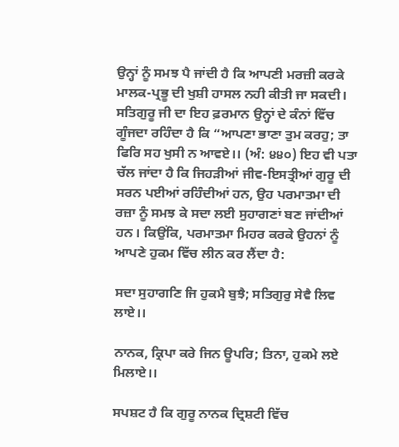ਉਨ੍ਹਾਂ ਨੂੰ ਸਮਝ ਪੈ ਜਾਂਦੀ ਹੈ ਕਿ ਆਪਣੀ ਮਰਜ਼ੀ ਕਰਕੇ ਮਾਲਕ-ਪ੍ਰਭੂ ਦੀ ਖੁਸ਼ੀ ਹਾਸਲ ਨਹੀ ਕੀਤੀ ਜਾ ਸਕਦੀ। ਸਤਿਗੁਰੂ ਜੀ ਦਾ ਇਹ ਫ਼ਰਮਾਨ ਉਨ੍ਹਾਂ ਦੇ ਕੰਨਾਂ ਵਿੱਚ ਗੂੰਜਦਾ ਰਹਿੰਦਾ ਹੈ ਕਿ “ਆਪਣਾ ਭਾਣਾ ਤੁਮ ਕਰਹੁ; ਤਾ ਫਿਰਿ ਸਹ ਖੁਸੀ ਨ ਆਵਏ।। (ਅੰ: ੪੪੦) ਇਹ ਵੀ ਪਤਾ ਚੱਲ ਜਾਂਦਾ ਹੈ ਕਿ ਜਿਹੜੀਆਂ ਜੀਵ-ਇਸਤ੍ਰੀਆਂ ਗੁਰੂ ਦੀ ਸਰਨ ਪਈਆਂ ਰਹਿੰਦੀਆਂ ਹਨ, ਉਹ ਪਰਮਾਤਮਾ ਦੀ ਰਜ਼ਾ ਨੂੰ ਸਮਝ ਕੇ ਸਦਾ ਲਈ ਸੁਹਾਗਣਾਂ ਬਣ ਜਾਂਦੀਆਂ ਹਨ। ਕਿਉਂਕਿ, ਪਰਮਾਤਮਾ ਮਿਹਰ ਕਰਕੇ ਉਹਨਾਂ ਨੂੰ ਆਪਣੇ ਹੁਕਮ ਵਿੱਚ ਲੀਨ ਕਰ ਲੈਂਦਾ ਹੈ:

ਸਦਾ ਸੁਹਾਗਣਿ ਜਿ ਹੁਕਮੈ ਬੁਝੈ; ਸਤਿਗੁਰੁ ਸੇਵੈ ਲਿਵ ਲਾਏ।।

ਨਾਨਕ, ਕ੍ਰਿਪਾ ਕਰੇ ਜਿਨ ਊਪਰਿ; ਤਿਨਾ, ਹੁਕਮੇ ਲਏ ਮਿਲਾਏ।।

ਸਪਸ਼ਟ ਹੈ ਕਿ ਗੁਰੂ ਨਾਨਕ ਦ੍ਰਿਸ਼ਟੀ ਵਿੱਚ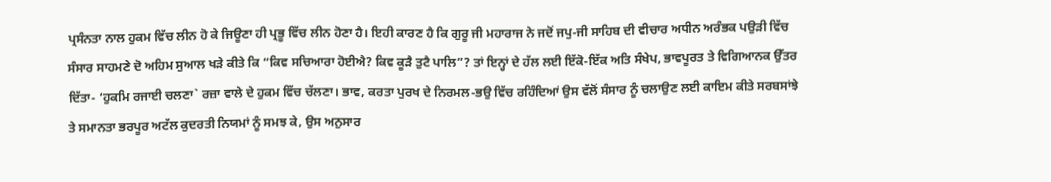ਪ੍ਰਸੰਨਤਾ ਨਾਲ ਹੁਕਮ ਵਿੱਚ ਲੀਨ ਹੋ ਕੇ ਜਿਊਣਾ ਹੀ ਪ੍ਰਭੂ ਵਿੱਚ ਲੀਨ ਹੋਣਾ ਹੈ। ਇਹੀ ਕਾਰਣ ਹੈ ਕਿ ਗੁਰੂ ਜੀ ਮਹਾਰਾਜ ਨੇ ਜਦੋਂ ਜਪੁ-ਜੀ ਸਾਹਿਬ ਦੀ ਵੀਚਾਰ ਅਧੀਨ ਅਰੰਭਕ ਪਉੜੀ ਵਿੱਚ ਸੰਸਾਰ ਸਾਹਮਣੇ ਦੋ ਅਹਿਮ ਸੁਆਲ ਖੜੇ ਕੀਤੇ ਕਿ “ਕਿਵ ਸਚਿਆਰਾ ਹੋਈਐ? ਕਿਵ ਕੂੜੈ ਤੁਟੈ ਪਾਲਿ”? ਤਾਂ ਇਨ੍ਹਾਂ ਦੇ ਹੱਲ ਲਈ ਇੱਕੋ-ਇੱਕ ਅਤਿ ਸੰਖੇਪ, ਭਾਵਪੂਰਤ ਤੇ ਵਿਗਿਆਨਕ ਉੱਤਰ ਦਿੱਤਾ- ‘ਹੁਕਮਿ ਰਜਾਈ ਚਲਣਾ` ਰਜ਼ਾ ਵਾਲੇ ਦੇ ਹੁਕਮ ਵਿੱਚ ਚੱਲਣਾ। ਭਾਵ, ਕਰਤਾ ਪੁਰਖ ਦੇ ਨਿਰਮਲ-ਭਉ ਵਿੱਚ ਰਹਿੰਦਿਆਂ ਉਸ ਵੱਲੋਂ ਸੰਸਾਰ ਨੂੰ ਚਲਾਉਣ ਲਈ ਕਾਇਮ ਕੀਤੇ ਸਰਬਸਾਂਝੇ ਤੇ ਸਮਾਨਤਾ ਭਰਪੂਰ ਅਟੱਲ ਕੁਦਰਤੀ ਨਿਯਮਾਂ ਨੂੰ ਸਮਝ ਕੇ, ਉਸ ਅਨੁਸਾਰ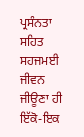ਪ੍ਰਸੰਨਤਾ ਸਹਿਤ ਸਹਜਮਈ ਜੀਵਨ ਜੀਊਣਾ ਹੀ ਇੱਕੋ-ਇਕ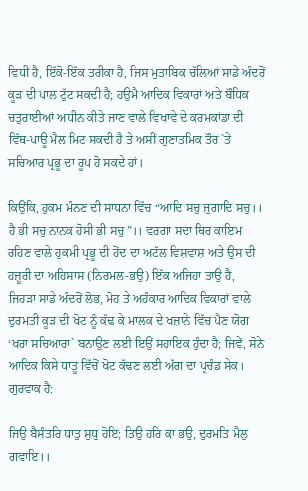ਵਿਧੀ ਹੈ, ਇੱਕੋ-ਇੱਕ ਤਰੀਕਾ ਹੈ, ਜਿਸ ਮੁਤਾਬਿਕ ਚੱਲਿਆਂ ਸਾਡੇ ਅੰਦਰੋਂ ਕੂੜ ਦੀ ਪਾਲ ਟੁੱਟ ਸਕਦੀ ਹੈ; ਹਉਮੈ ਆਦਿਕ ਵਿਕਾਰਾਂ ਅਤੇ ਬੌਧਿਕ ਚਤੁਰਾਈਆਂ ਅਧੀਨ ਕੀਤੇ ਜਾਣ ਵਾਲੇ ਵਿਖਾਵੇ ਦੇ ਕਰਮਕਾਂਡਾ ਦੀ ਵਿੱਥ-ਪਾਊ ਮੈਲ ਮਿਟ ਸਕਦੀ ਹੈ ਤੇ ਅਸੀਂ ਗੁਣਾਤਮਿਕ ਤੌਰ `ਤੇ ਸਚਿਆਰ ਪ੍ਰਭੂ ਦਾ ਰੂਪ ਹੋ ਸਕਦੇ ਹਾਂ।

ਕਿਉਂਕਿ, ਹੁਕਮ ਮੰਨਣ ਦੀ ਸਾਧਨਾ ਵਿੱਚ “ਆਦਿ ਸਚੁ ਜੁਗਾਦਿ ਸਚੁ।। ਹੈ ਭੀ ਸਚੁ ਨਾਨਕ ਹੋਸੀ ਭੀ ਸਚੁ”।। ਵਰਗਾ ਸਦਾ ਥਿਰ ਕਾਇਮ ਰਹਿਣ ਵਾਲੇ ਹੁਕਮੀ ਪ੍ਰਭੂ ਦੀ ਹੋਂਦ ਦਾ ਅਟੱਲ ਵਿਸ਼ਵਾਸ਼ ਅਤੇ ਉਸ ਦੀ ਹਜ਼ੂਰੀ ਦਾ ਅਹਿਸਾਸ (ਨਿਰਮਲ-ਭਉ) ਇੱਕ ਅਜਿਹਾ ਤਾਉ ਹੈ, ਜਿਹੜਾ ਸਾਡੇ ਅੰਦਰੋਂ ਲੋਭ, ਮੋਹ ਤੇ ਅਹੰਕਾਰ ਆਦਿਕ ਵਿਕਾਰਾਂ ਵਾਲੇ ਦੁਰਮਤੀ ਕੂੜ ਦੀ ਖੋਟ ਨੂੰ ਕੱਢ ਕੇ ਮਾਲਕ ਦੇ ਖਜ਼ਾਨੇ ਵਿੱਚ ਪੈਣ ਯੋਗ ‘ਖਰਾ ਸਚਿਆਰਾ` ਬਨਾਉਣ ਲਈ ਇਉਂ ਸਹਾਇਕ ਹੁੰਦਾ ਹੈ; ਜਿਵੇਂ, ਸੋਨੇ ਆਦਿਕ ਕਿਸੇ ਧਾਤੂ ਵਿੱਚੋਂ ਖੋਟ ਕੱਢਣ ਲਈ ਅੱਗ ਦਾ ਪ੍ਰਚੰਡ ਸੇਕ। ਗੁਰਵਾਕ ਹੈ:

ਜਿਉ ਬੈਸੰਤਰਿ ਧਾਤੁ ਸੁਧੁ ਹੋਇ; ਤਿਉ ਹਰਿ ਕਾ ਭਉ, ਦੁਰਮਤਿ ਮੈਲੁ ਗਵਾਇ।।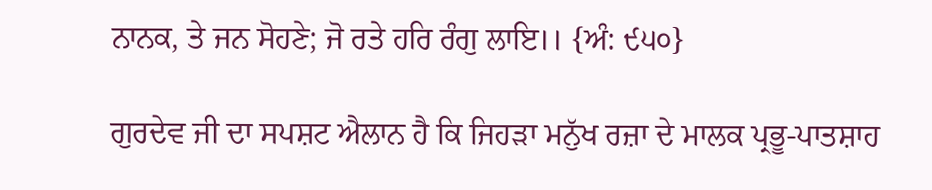ਨਾਨਕ, ਤੇ ਜਨ ਸੋਹਣੇ; ਜੋ ਰਤੇ ਹਰਿ ਰੰਗੁ ਲਾਇ।। {ਅੰ: ੯੫੦}

ਗੁਰਦੇਵ ਜੀ ਦਾ ਸਪਸ਼ਟ ਐਲਾਨ ਹੈ ਕਿ ਜਿਹੜਾ ਮਨੁੱਖ ਰਜ਼ਾ ਦੇ ਮਾਲਕ ਪ੍ਰਭੂ-ਪਾਤਸ਼ਾਹ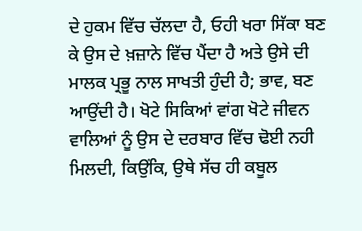ਦੇ ਹੁਕਮ ਵਿੱਚ ਚੱਲਦਾ ਹੈ, ਓਹੀ ਖਰਾ ਸਿੱਕਾ ਬਣ ਕੇ ਉਸ ਦੇ ਖ਼ਜ਼ਾਨੇ ਵਿੱਚ ਪੈਂਦਾ ਹੈ ਅਤੇ ਉਸੇ ਦੀ ਮਾਲਕ ਪ੍ਰਭੂ ਨਾਲ ਸਾਖਤੀ ਹੁੰਦੀ ਹੈ; ਭਾਵ, ਬਣ ਆਉਂਦੀ ਹੈ। ਖੋਟੇ ਸਿਕਿਆਂ ਵਾਂਗ ਖੋਟੇ ਜੀਵਨ ਵਾਲਿਆਂ ਨੂੰ ਉਸ ਦੇ ਦਰਬਾਰ ਵਿੱਚ ਢੋਈ ਨਹੀ ਮਿਲਦੀ, ਕਿਉਂਕਿ, ਉਥੇ ਸੱਚ ਹੀ ਕਬੂਲ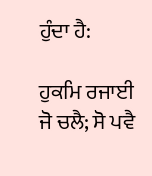ਹੁੰਦਾ ਹੈ:

ਹੁਕਮਿ ਰਜਾਈ ਜੋ ਚਲੈ; ਸੋ ਪਵੈ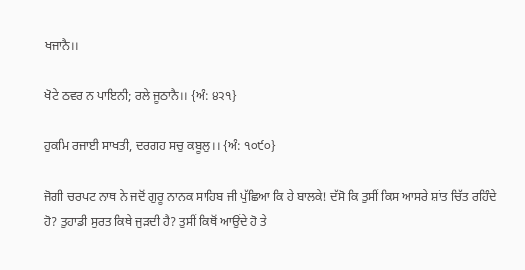ਖਜਾਨੈ।।

ਖੋਟੇ ਠਵਰ ਨ ਪਾਇਨੀ; ਰਲੇ ਜੂਠਾਨੈ।। {ਅੰ: ੪੨੧}

ਹੁਕਮਿ ਰਜਾਈ ਸਾਖਤੀ, ਦਰਗਹ ਸਚੁ ਕਬੂਲੁ।। {ਅੰ: ੧੦੯੦}

ਜੋਗੀ ਚਰਪਟ ਨਾਥ ਨੇ ਜਦੋਂ ਗੁਰੂ ਨਾਨਕ ਸਾਹਿਬ ਜੀ ਪੁੱਛਿਆ ਕਿ ਹੇ ਬਾਲਕੇ! ਦੱਸੋ ਕਿ ਤੁਸੀਂ ਕਿਸ ਆਸਰੇ ਸ਼ਾਂਤ ਚਿੱਤ ਰਹਿੰਦੇ ਹੋ? ਤੁਹਾਡੀ ਸੁਰਤ ਕਿਥੇ ਜੁੜਦੀ ਹੈ? ਤੁਸੀਂ ਕਿਥੋਂ ਆਉਂਦੇ ਹੋ ਤੇ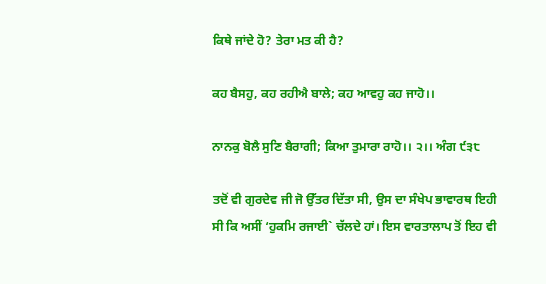ਕਿਥੇ ਜਾਂਦੇ ਹੋ? ਤੇਰਾ ਮਤ ਕੀ ਹੈ?

ਕਹ ਬੈਸਹੁ, ਕਹ ਰਹੀਐ ਬਾਲੇ; ਕਹ ਆਵਹੁ ਕਹ ਜਾਹੋ।।

ਨਾਨਕੁ ਬੋਲੈ ਸੁਣਿ ਬੈਰਾਗੀ; ਕਿਆ ਤੁਮਾਰਾ ਰਾਹੋ।। ੨।। ਅੰਗ ੯੩੮

ਤਦੋਂ ਵੀ ਗੁਰਦੇਵ ਜੀ ਜੋ ਉੱਤਰ ਦਿੱਤਾ ਸੀ, ਉਸ ਦਾ ਸੰਖੇਪ ਭਾਵਾਰਥ ਇਹੀ ਸੀ ਕਿ ਅਸੀਂ ‘ਹੁਕਮਿ ਰਜਾਈ` ਚੱਲਦੇ ਹਾਂ। ਇਸ ਵਾਰਤਾਲਾਪ ਤੋਂ ਇਹ ਵੀ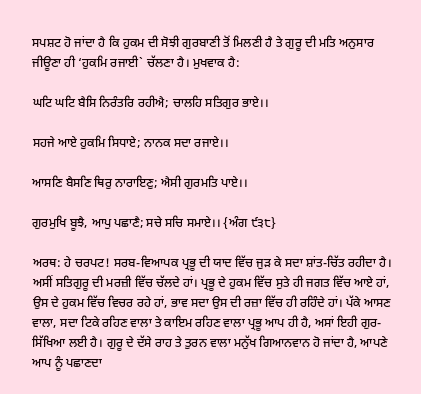ਸਪਸ਼ਟ ਹੋ ਜਾਂਦਾ ਹੈ ਕਿ ਹੁਕਮ ਦੀ ਸੋਝੀ ਗੁਰਬਾਣੀ ਤੋਂ ਮਿਲਣੀ ਹੈ ਤੇ ਗੁਰੂ ਦੀ ਮਤਿ ਅਨੁਸਾਰ ਜੀਊਣਾ ਹੀ ‘ਹੁਕਮਿ ਰਜਾਈ` ਚੱਲਣਾ ਹੈ। ਮੁਖਵਾਕ ਹੈ:

ਘਟਿ ਘਟਿ ਬੈਸਿ ਨਿਰੰਤਰਿ ਰਹੀਐ; ਚਾਲਹਿ ਸਤਿਗੁਰ ਭਾਏ।।

ਸਹਜੇ ਆਏ ਹੁਕਮਿ ਸਿਧਾਏ; ਨਾਨਕ ਸਦਾ ਰਜਾਏ।।

ਆਸਣਿ ਬੈਸਣਿ ਥਿਰੁ ਨਾਰਾਇਣੁ; ਐਸੀ ਗੁਰਮਤਿ ਪਾਏ।।

ਗੁਰਮੁਖਿ ਬੂਝੈ, ਆਪੁ ਪਛਾਣੈ; ਸਚੇ ਸਚਿ ਸਮਾਏ।। {ਅੰਗ ੯੩੮}

ਅਰਥ: ਹੇ ਚਰਪਟ! ਸਰਬ-ਵਿਆਪਕ ਪ੍ਰਭੂ ਦੀ ਯਾਦ ਵਿੱਚ ਜੁੜ ਕੇ ਸਦਾ ਸ਼ਾਂਤ-ਚਿੱਤ ਰਹੀਦਾ ਹੈ। ਅਸੀਂ ਸਤਿਗੁਰੂ ਦੀ ਮਰਜ਼ੀ ਵਿੱਚ ਚੱਲਦੇ ਹਾਂ। ਪ੍ਰਭੂ ਦੇ ਹੁਕਮ ਵਿੱਚ ਸੁਤੇ ਹੀ ਜਗਤ ਵਿੱਚ ਆਏ ਹਾਂ, ਉਸ ਦੇ ਹੁਕਮ ਵਿੱਚ ਵਿਚਰ ਰਹੇ ਹਾਂ, ਭਾਵ ਸਦਾ ਉਸ ਦੀ ਰਜ਼ਾ ਵਿੱਚ ਹੀ ਰਹਿੰਦੇ ਹਾਂ। ਪੱਕੇ ਆਸਣ ਵਾਲਾ, ਸਦਾ ਟਿਕੇ ਰਹਿਣ ਵਾਲਾ ਤੇ ਕਾਇਮ ਰਹਿਣ ਵਾਲਾ ਪ੍ਰਭੂ ਆਪ ਹੀ ਹੈ, ਅਸਾਂ ਇਹੀ ਗੁਰ-ਸਿੱਖਿਆ ਲਈ ਹੈ। ਗੁਰੂ ਦੇ ਦੱਸੇ ਰਾਹ ਤੇ ਤੁਰਨ ਵਾਲਾ ਮਨੁੱਖ ਗਿਆਨਵਾਨ ਹੋ ਜਾਂਦਾ ਹੈ, ਆਪਣੇ ਆਪ ਨੂੰ ਪਛਾਣਦਾ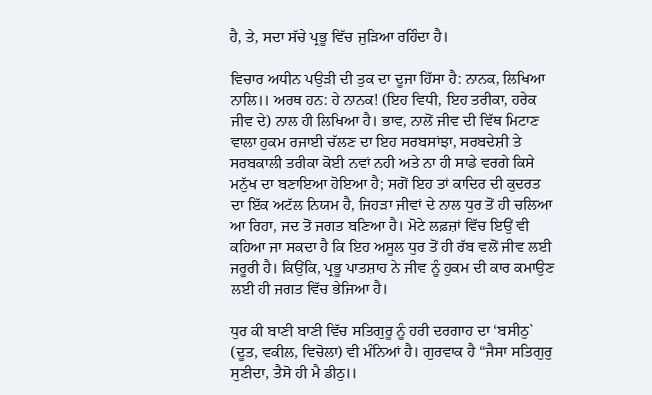ਹੈ, ਤੇ, ਸਦਾ ਸੱਚੇ ਪ੍ਰਭੂ ਵਿੱਚ ਜੁੜਿਆ ਰਹਿੰਦਾ ਹੈ।

ਵਿਚਾਰ ਅਧੀਨ ਪਉੜੀ ਦੀ ਤੁਕ ਦਾ ਦੂਜਾ ਹਿੱਸਾ ਹੈ: ਨਾਨਕ, ਲਿਖਿਆ ਨਾਲਿ।। ਅਰਥ ਹਨ: ਹੇ ਨਾਨਕ! (ਇਹ ਵਿਧੀ, ਇਹ ਤਰੀਕਾ, ਹਰੇਕ ਜੀਵ ਦੇ) ਨਾਲ ਹੀ ਲਿਖਿਆ ਹੈ। ਭਾਵ, ਨਾਲੋਂ ਜੀਵ ਦੀ ਵਿੱਥ ਮਿਟਾਣ ਵਾਲਾ ਹੁਕਮ ਰਜਾਈ ਚੱਲਣ ਦਾ ਇਹ ਸਰਬਸਾਂਝਾ, ਸਰਬਦੇਸ਼ੀ ਤੇ ਸਰਬਕਾਲੀ ਤਰੀਕਾ ਕੋਈ ਨਵਾਂ ਨਹੀ ਅਤੇ ਨਾ ਹੀ ਸਾਡੇ ਵਰਗੇ ਕਿਸੇ ਮਨੁੱਖ ਦਾ ਬਣਾਇਆ ਹੋਇਆ ਹੈ; ਸਗੋਂ ਇਹ ਤਾਂ ਕਾਦਿਰ ਦੀ ਕੁਦਰਤ ਦਾ ਇੱਕ ਅਟੱਲ ਨਿਯਮ ਹੈ, ਜਿਹੜਾ ਜੀਵਾਂ ਦੇ ਨਾਲ ਧੁਰ ਤੋਂ ਹੀ ਚਲਿਆ ਆ ਰਿਹਾ, ਜਦ ਤੋਂ ਜਗਤ ਬਣਿਆ ਹੈ। ਮੋਟੇ ਲਫ਼ਜ਼ਾਂ ਵਿੱਚ ਇਉਂ ਵੀ ਕਹਿਆ ਜਾ ਸਕਦਾ ਹੈ ਕਿ ਇਹ ਅਸੂਲ ਧੁਰ ਤੋਂ ਹੀ ਰੱਬ ਵਲੋਂ ਜੀਵ ਲਈ ਜਰੂਰੀ ਹੈ। ਕਿਉਂਕਿ, ਪ੍ਰਭੂ ਪਾਤਸ਼ਾਹ ਨੇ ਜੀਵ ਨੂੰ ਹੁਕਮ ਦੀ ਕਾਰ ਕਮਾਉਣ ਲਈ ਹੀ ਜਗਤ ਵਿੱਚ ਭੇਜਿਆ ਹੈ।

ਧੁਰ ਕੀ ਬਾਣੀ ਬਾਣੀ ਵਿੱਚ ਸਤਿਗੁਰੂ ਨੂੰ ਹਰੀ ਦਰਗਾਹ ਦਾ ‘ਬਸੀਠੁ` (ਦੂਤ, ਵਕੀਲ, ਵਿਚੋਲਾ) ਵੀ ਮੰਨਿਆਂ ਹੈ। ਗੁਰਵਾਕ ਹੈ “ਜੈਸਾ ਸਤਿਗੁਰੁ ਸੁਣੀਦਾ, ਤੈਸੋ ਹੀ ਮੈ ਡੀਠੁ।।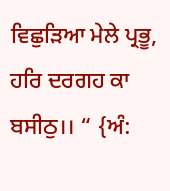ਵਿਛੁੜਿਆ ਮੇਲੇ ਪ੍ਰਭੂ, ਹਰਿ ਦਰਗਹ ਕਾ ਬਸੀਠੁ।। “ {ਅੰ: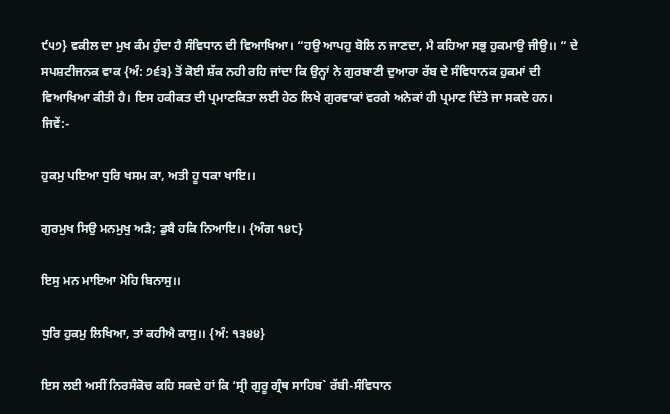੯੫੭} ਵਕੀਲ ਦਾ ਮੁਖ ਕੰਮ ਹੁੰਦਾ ਹੈ ਸੰਵਿਧਾਨ ਦੀ ਵਿਆਖਿਆ। “ਹਉ ਆਪਹੁ ਬੋਲਿ ਨ ਜਾਣਦਾ, ਮੈ ਕਹਿਆ ਸਭੁ ਹੁਕਮਾਉ ਜੀਉ।। “ ਦੇ ਸਪਸ਼ਟੀਜਨਕ ਵਾਕ {ਅੰ: ੭੬੩} ਤੋਂ ਕੋਈ ਸ਼ੱਕ ਨਹੀ ਰਹਿ ਜਾਂਦਾ ਕਿ ਉਨ੍ਹਾਂ ਨੇ ਗੁਰਬਾਣੀ ਦੁਆਰਾ ਰੱਬ ਦੇ ਸੰਵਿਧਾਨਕ ਹੁਕਮਾਂ ਦੀ ਵਿਆਖਿਆ ਕੀਤੀ ਹੈ। ਇਸ ਹਕੀਕਤ ਦੀ ਪ੍ਰਮਾਣਕਿਤਾ ਲਈ ਹੇਠ ਲਿਖੇ ਗੁਰਵਾਕਾਂ ਵਰਗੇ ਅਨੇਕਾਂ ਹੀ ਪ੍ਰਮਾਣ ਦਿੱਤੇ ਜਾ ਸਕਦੇ ਹਨ। ਜਿਵੇਂ:-

ਹੁਕਮੁ ਪਇਆ ਧੁਰਿ ਖਸਮ ਕਾ, ਅਤੀ ਹੂ ਧਕਾ ਖਾਇ।।

ਗੁਰਮੁਖ ਸਿਉ ਮਨਮੁਖੁ ਅੜੈ; ਡੁਬੈ ਹਕਿ ਨਿਆਇ।। {ਅੰਗ ੧੪੮}

ਇਸੁ ਮਨ ਮਾਇਆ ਮੋਹਿ ਬਿਨਾਸੁ।।

ਧੁਰਿ ਹੁਕਮੁ ਲਿਖਿਆ, ਤਾਂ ਕਹੀਐ ਕਾਸੁ।। {ਅੰ: ੧੩੪੪}

ਇਸ ਲਈ ਅਸੀਂ ਨਿਰਸੰਕੋਚ ਕਹਿ ਸਕਦੇ ਹਾਂ ਕਿ ‘ਸ੍ਰੀ ਗੁਰੂ ਗ੍ਰੰਥ ਸਾਹਿਬ` ਰੱਬੀ-ਸੰਵਿਧਾਨ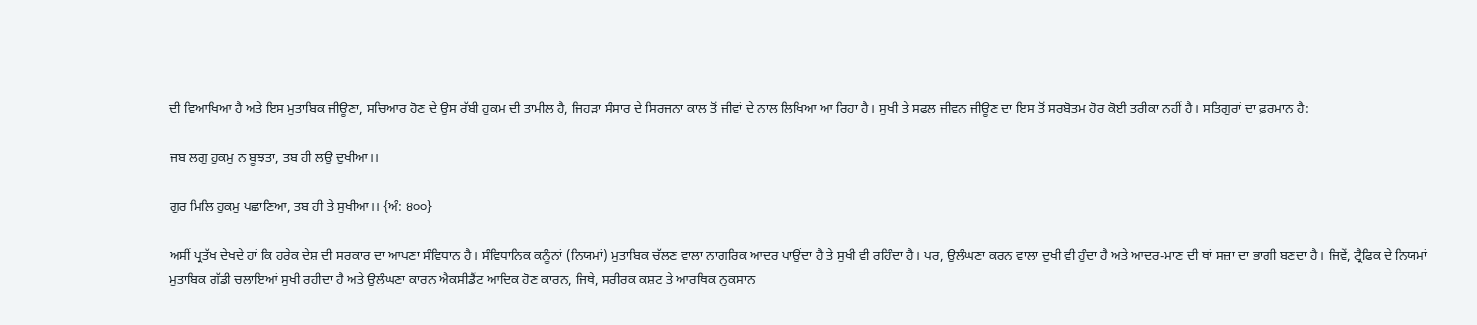ਦੀ ਵਿਆਖਿਆ ਹੈ ਅਤੇ ਇਸ ਮੁਤਾਬਿਕ ਜੀਊਣਾ, ਸਚਿਆਰ ਹੋਣ ਦੇ ਉਸ ਰੱਬੀ ਹੁਕਮ ਦੀ ਤਾਮੀਲ ਹੈ, ਜਿਹੜਾ ਸੰਸਾਰ ਦੇ ਸਿਰਜਨਾ ਕਾਲ ਤੋਂ ਜੀਵਾਂ ਦੇ ਨਾਲ ਲਿਖਿਆ ਆ ਰਿਹਾ ਹੈ। ਸੁਖੀ ਤੇ ਸਫਲ ਜੀਵਨ ਜੀਊਣ ਦਾ ਇਸ ਤੋਂ ਸਰਬੋਤਮ ਹੋਰ ਕੋਈ ਤਰੀਕਾ ਨਹੀਂ ਹੈ। ਸਤਿਗੁਰਾਂ ਦਾ ਫ਼ਰਮਾਨ ਹੈ:

ਜਬ ਲਗੁ ਹੁਕਮੁ ਨ ਬੂਝਤਾ, ਤਬ ਹੀ ਲਉ ਦੁਖੀਆ।।

ਗੁਰ ਮਿਲਿ ਹੁਕਮੁ ਪਛਾਣਿਆ, ਤਬ ਹੀ ਤੇ ਸੁਖੀਆ।। {ਅੰ: ੪੦੦}

ਅਸੀਂ ਪ੍ਰਤੱਖ ਦੇਖਦੇ ਹਾਂ ਕਿ ਹਰੇਕ ਦੇਸ਼ ਦੀ ਸਰਕਾਰ ਦਾ ਆਪਣਾ ਸੰਵਿਧਾਨ ਹੈ। ਸੰਵਿਧਾਨਿਕ ਕਨੂੰਨਾਂ (ਨਿਯਮਾਂ) ਮੁਤਾਬਿਕ ਚੱਲਣ ਵਾਲਾ ਨਾਗਰਿਕ ਆਦਰ ਪਾਉਂਦਾ ਹੈ ਤੇ ਸੁਖੀ ਵੀ ਰਹਿੰਦਾ ਹੈ। ਪਰ, ਉਲੰਘਣਾ ਕਰਨ ਵਾਲਾ ਦੁਖੀ ਵੀ ਹੁੰਦਾ ਹੈ ਅਤੇ ਆਦਰ-ਮਾਣ ਦੀ ਥਾਂ ਸਜ਼ਾ ਦਾ ਭਾਗੀ ਬਣਦਾ ਹੈ। ਜਿਵੇਂ, ਟ੍ਰੈਫਿਕ ਦੇ ਨਿਯਮਾਂ ਮੁਤਾਬਿਕ ਗੱਡੀ ਚਲਾਇਆਂ ਸੁਖੀ ਰਹੀਦਾ ਹੈ ਅਤੇ ਉਲੰਘਣਾ ਕਾਰਨ ਐਕਸੀਡੈਂਟ ਆਦਿਕ ਹੋਣ ਕਾਰਨ, ਜਿਥੇ, ਸਰੀਰਕ ਕਸ਼ਟ ਤੇ ਆਰਥਿਕ ਨੁਕਸਾਨ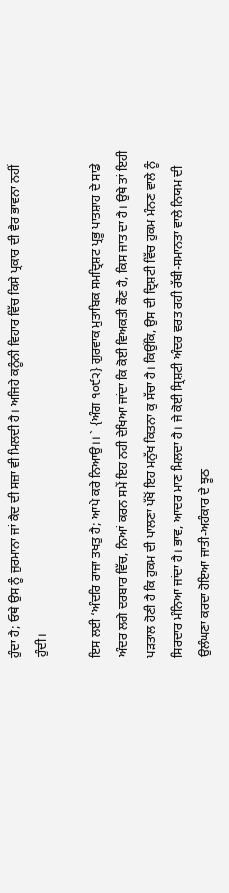ਹੁੰਦਾ ਹੈ; ਓਥੇ ਉਸ ਨੂੰ ਜੁਰਮਾਨਾ ਜਾਂ ਕੈਦ ਦੀ ਸਜ਼ਾ ਵੀ ਮਿਲਦੀ ਹੈ। ਅਜਿਹੇ ਕਨੂੰਨੀ ਵਿਹਾਰ ਵਿੱਚ ਕਿਸੇ ਪ੍ਰਕਾਰ ਦੀ ਵੈਰ ਭਾਵਨਾ ਨਹੀਂ ਹੁੰਦੀ।

ਇਸ ਲਈ ‘ਅੰਦਰਿ ਰਾਜਾ ਤਖਤੁ ਹੈ; ਆਪੇ ਕਰੇ ਨਿਆਉ।। ` {ਅੰਗ ੧੦੯੨} ਗੁਰਵਾਕ ਮੁਤਾਬਿਕ ਸਮਦ੍ਰਿਸ਼ਟ ਪ੍ਰਭੂ ਪਾਤਸ਼ਾਹ ਦੇ ਸਾਡੇ ਅੰਦਰ ਲਗੇ ਦਰਬਾਰ ਵਿੱਚ, ਨਿਆਂ ਕਰਨ ਸਮੇਂ ਇਹ ਨਹੀ ਦੇਖਿਆ ਜਾਂਦਾ ਕਿ ਕੋਈ ਵਿਅਕਤੀ ਕੌਣ ਹੈ, ਕਿਸ ਜਾਤ ਦਾ ਹੈ। ਉਥੇ ਤਾਂ ਇਹੀ ਪੜਤਾਲ ਹੋਣੀ ਹੈ ਕਿ ਹੁਕਮ ਦੀ ਪਾਲਣਾ ਪੱਖੋਂ ਇਹ ਮਨੁੱਖ ਕਿਤਨਾ ਕੁ ਸੱਚਾ ਹੈ। ਕਿਉਂਕਿ, ਉਸ ਦੀ ਦ੍ਰਿਸ਼ਟੀ ਵਿੱਚ ਹੁਕਮ ਮੰਨਣ ਵਾਲੇ ਨੂੰ ਸਿਰਦਾਰ ਮੰਨਿਆ ਜਾਂਦਾ ਹੈ। ਭਾਵ, ਆਦਰ ਮਾਣ ਮਿਲਦਾ ਹੈ। ਜੇ ਕੋਈ ਸ੍ਰਿਸ਼ਟੀ ਅੰਦਰ ਵਰਤ ਰਹੀ ਰੱਬੀ-ਸਮਾਨਤਾ ਵਾਲੇ ਨਿਯਮ ਦੀ ਉਲੰਘਣਾ ਕਰਦਾ ਹੋਇਆ ਜਾਤੀ-ਅਹੰਕਾਰ ਦੇ ਝੂਠ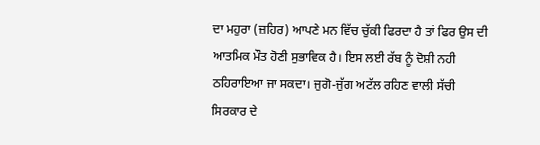ਦਾ ਮਹੁਰਾ (ਜ਼ਹਿਰ) ਆਪਣੇ ਮਨ ਵਿੱਚ ਚੁੱਕੀ ਫਿਰਦਾ ਹੈ ਤਾਂ ਫਿਰ ਉਸ ਦੀ ਆਤਮਿਕ ਮੌਤ ਹੋਣੀ ਸੁਭਾਵਿਕ ਹੈ। ਇਸ ਲਈ ਰੱਬ ਨੂੰ ਦੋਸ਼ੀ ਨਹੀ ਠਹਿਰਾਇਆ ਜਾ ਸਕਦਾ। ਜੁਗੋ-ਜੁੱਗ ਅਟੱਲ ਰਹਿਣ ਵਾਲੀ ਸੱਚੀ ਸਿਰਕਾਰ ਦੇ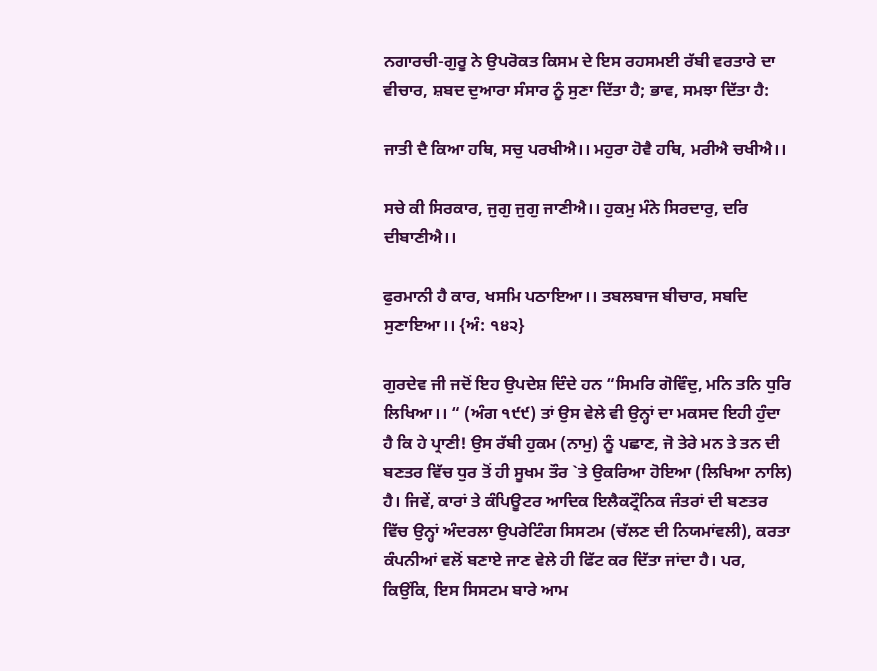ਨਗਾਰਚੀ-ਗੁਰੂ ਨੇ ਉਪਰੋਕਤ ਕਿਸਮ ਦੇ ਇਸ ਰਹਸਮਈ ਰੱਬੀ ਵਰਤਾਰੇ ਦਾ ਵੀਚਾਰ, ਸ਼ਬਦ ਦੁਆਰਾ ਸੰਸਾਰ ਨੂੰ ਸੁਣਾ ਦਿੱਤਾ ਹੈ; ਭਾਵ, ਸਮਝਾ ਦਿੱਤਾ ਹੈ:

ਜਾਤੀ ਦੈ ਕਿਆ ਹਥਿ, ਸਚੁ ਪਰਖੀਐ।। ਮਹੁਰਾ ਹੋਵੈ ਹਥਿ, ਮਰੀਐ ਚਖੀਐ।।

ਸਚੇ ਕੀ ਸਿਰਕਾਰ, ਜੁਗੁ ਜੁਗੁ ਜਾਣੀਐ।। ਹੁਕਮੁ ਮੰਨੇ ਸਿਰਦਾਰੁ, ਦਰਿ ਦੀਬਾਣੀਐ।।

ਫੁਰਮਾਨੀ ਹੈ ਕਾਰ, ਖਸਮਿ ਪਠਾਇਆ।। ਤਬਲਬਾਜ ਬੀਚਾਰ, ਸਬਦਿ ਸੁਣਾਇਆ।। {ਅੰ: ੧੪੨}

ਗੁਰਦੇਵ ਜੀ ਜਦੋਂ ਇਹ ਉਪਦੇਸ਼ ਦਿੰਦੇ ਹਨ “ਸਿਮਰਿ ਗੋਵਿੰਦੁ, ਮਨਿ ਤਨਿ ਧੁਰਿ ਲਿਖਿਆ।। “ (ਅੰਗ ੧੯੯) ਤਾਂ ਉਸ ਵੇਲੇ ਵੀ ਉਨ੍ਹਾਂ ਦਾ ਮਕਸਦ ਇਹੀ ਹੁੰਦਾ ਹੈ ਕਿ ਹੇ ਪ੍ਰਾਣੀ! ਉਸ ਰੱਬੀ ਹੁਕਮ (ਨਾਮੁ) ਨੂੰ ਪਛਾਣ, ਜੋ ਤੇਰੇ ਮਨ ਤੇ ਤਨ ਦੀ ਬਣਤਰ ਵਿੱਚ ਧੁਰ ਤੋਂ ਹੀ ਸੂਖਮ ਤੌਰ `ਤੇ ਉਕਰਿਆ ਹੋਇਆ (ਲਿਖਿਆ ਨਾਲਿ) ਹੈ। ਜਿਵੇਂ, ਕਾਰਾਂ ਤੇ ਕੰਪਿਊਟਰ ਆਦਿਕ ਇਲੈਕਟ੍ਰੌਨਿਕ ਜੰਤਰਾਂ ਦੀ ਬਣਤਰ ਵਿੱਚ ਉਨ੍ਹਾਂ ਅੰਦਰਲਾ ਉਪਰੇਟਿੰਗ ਸਿਸਟਮ (ਚੱਲਣ ਦੀ ਨਿਯਮਾਂਵਲੀ), ਕਰਤਾ ਕੰਪਨੀਆਂ ਵਲੋਂ ਬਣਾਏ ਜਾਣ ਵੇਲੇ ਹੀ ਫਿੱਟ ਕਰ ਦਿੱਤਾ ਜਾਂਦਾ ਹੈ। ਪਰ, ਕਿਉਂਕਿ, ਇਸ ਸਿਸਟਮ ਬਾਰੇ ਆਮ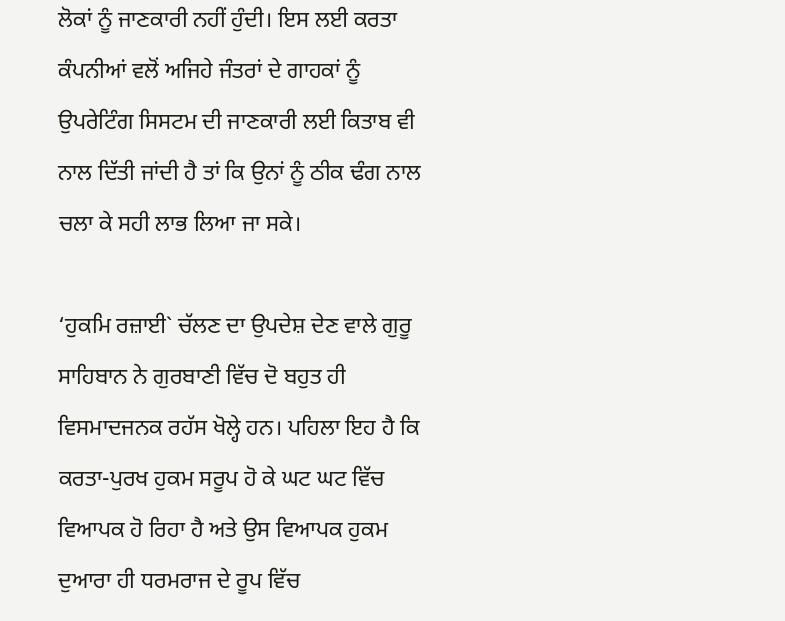ਲੋਕਾਂ ਨੂੰ ਜਾਣਕਾਰੀ ਨਹੀਂ ਹੁੰਦੀ। ਇਸ ਲਈ ਕਰਤਾ ਕੰਪਨੀਆਂ ਵਲੋਂ ਅਜਿਹੇ ਜੰਤਰਾਂ ਦੇ ਗਾਹਕਾਂ ਨੂੰ ਉਪਰੇਟਿੰਗ ਸਿਸਟਮ ਦੀ ਜਾਣਕਾਰੀ ਲਈ ਕਿਤਾਬ ਵੀ ਨਾਲ ਦਿੱਤੀ ਜਾਂਦੀ ਹੈ ਤਾਂ ਕਿ ਉਨਾਂ ਨੂੰ ਠੀਕ ਢੰਗ ਨਾਲ ਚਲਾ ਕੇ ਸਹੀ ਲਾਭ ਲਿਆ ਜਾ ਸਕੇ।

‘ਹੁਕਮਿ ਰਜ਼ਾਈ` ਚੱਲਣ ਦਾ ਉਪਦੇਸ਼ ਦੇਣ ਵਾਲੇ ਗੁਰੂ ਸਾਹਿਬਾਨ ਨੇ ਗੁਰਬਾਣੀ ਵਿੱਚ ਦੋ ਬਹੁਤ ਹੀ ਵਿਸਮਾਦਜਨਕ ਰਹੱਸ ਖੋਲ੍ਹੇ ਹਨ। ਪਹਿਲਾ ਇਹ ਹੈ ਕਿ ਕਰਤਾ-ਪੁਰਖ ਹੁਕਮ ਸਰੂਪ ਹੋ ਕੇ ਘਟ ਘਟ ਵਿੱਚ ਵਿਆਪਕ ਹੋ ਰਿਹਾ ਹੈ ਅਤੇ ਉਸ ਵਿਆਪਕ ਹੁਕਮ ਦੁਆਰਾ ਹੀ ਧਰਮਰਾਜ ਦੇ ਰੂਪ ਵਿੱਚ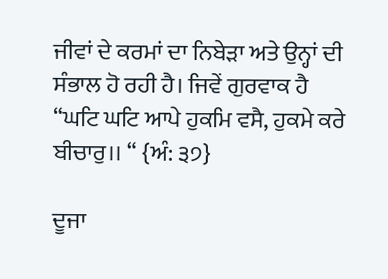ਜੀਵਾਂ ਦੇ ਕਰਮਾਂ ਦਾ ਨਿਬੇੜਾ ਅਤੇ ਉਨ੍ਹਾਂ ਦੀ ਸੰਭਾਲ ਹੋ ਰਹੀ ਹੈ। ਜਿਵੇਂ ਗੁਰਵਾਕ ਹੈ “ਘਟਿ ਘਟਿ ਆਪੇ ਹੁਕਮਿ ਵਸੈ, ਹੁਕਮੇ ਕਰੇ ਬੀਚਾਰੁ।। “ {ਅੰ: ੩੭}

ਦੂਜਾ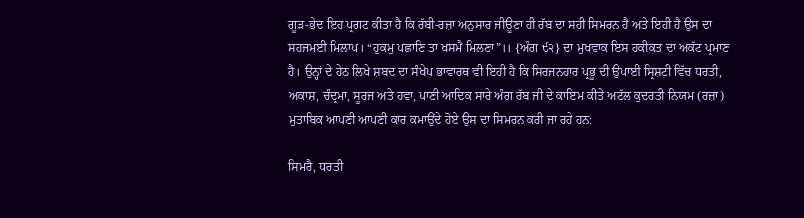ਗੂੜ-ਭੇਦ ਇਹ ਪ੍ਰਗਟ ਕੀਤਾ ਹੈ ਕਿ ਰੱਬੀ-ਰਜ਼ਾ ਅਨੁਸਾਰ ਜੀਊਣਾ ਹੀ ਰੱਬ ਦਾ ਸਹੀ ਸਿਮਰਨ ਹੈ ਅਤੇ ਇਹੀ ਹੈ ਉਸ ਦਾ ਸਹਜਮਈ ਮਿਲਾਪ। “ਹੁਕਮੁ ਪਛਾਣਿ ਤਾ ਖਸਮੈ ਮਿਲਣਾ”।। {ਅੰਗ ੯੨} ਦਾ ਮੁਖਵਾਕ ਇਸ ਹਕੀਕਤ ਦਾ ਅਕੱਟ ਪ੍ਰਮਾਣ ਹੈ। ਉਨ੍ਹਾਂ ਦੇ ਹੇਠ ਲਿਖੇ ਸ਼ਬਦ ਦਾ ਸੰਖੇਪ ਭਾਵਾਰਥ ਵੀ ਇਹੀ ਹੈ ਕਿ ਸਿਰਜਨਹਾਰ ਪ੍ਰਭੂ ਦੀ ਉਪਾਈ ਸ੍ਰਿਸ਼ਟੀ ਵਿੱਚ ਧਰਤੀ, ਅਕਾਸ਼, ਚੰਦ੍ਰਮਾ, ਸੂਰਜ ਅਤੇ ਹਵਾ, ਪਾਣੀ ਆਦਿਕ ਸਾਰੇ ਅੰਗ ਰੱਬ ਜੀ ਦੇ ਕਾਇਮ ਕੀਤੇ ਅਟੱਲ ਕੁਦਰਤੀ ਨਿਯਮ (ਰਜ਼ਾ) ਮੁਤਾਬਿਕ ਆਪਣੀ ਆਪਣੀ ਕਾਰ ਕਮਾਉਂਦੇ ਹੋਏ ਉਸ ਦਾ ਸਿਮਰਨ ਕਰੀ ਜਾ ਰਹੇ ਹਨ:

ਸਿਮਰੈ, ਧਰਤੀ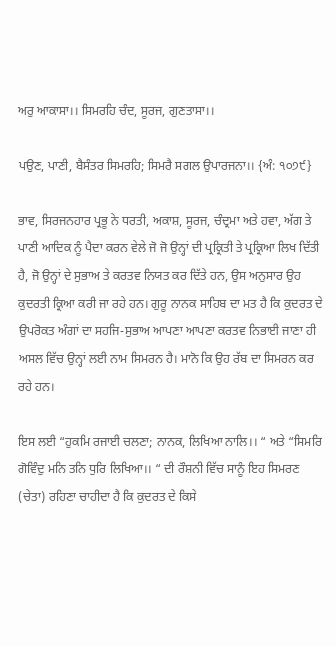ਅਰੁ ਆਕਾਸਾ।। ਸਿਮਰਹਿ ਚੰਦ, ਸੂਰਜ, ਗੁਣਤਾਸਾ।।

ਪਉਣ, ਪਾਣੀ, ਬੈਸੰਤਰ ਸਿਮਰਹਿ; ਸਿਮਰੈ ਸਗਲ ਉਪਾਰਜਨਾ।। {ਅੰ: ੧੦੭੯}

ਭਾਵ, ਸਿਰਜਨਹਾਰ ਪ੍ਰਭੂ ਨੇ ਧਰਤੀ, ਅਕਾਸ਼, ਸੂਰਜ, ਚੰਦ੍ਰਮਾ ਅਤੇ ਹਵਾ, ਅੱਗ ਤੇ ਪਾਣੀ ਆਦਿਕ ਨੂੰ ਪੈਦਾ ਕਰਨ ਵੇਲੇ ਜੋ ਜੋ ਉਨ੍ਹਾਂ ਦੀ ਪ੍ਰਕ੍ਰਿਤੀ ਤੇ ਪ੍ਰਕ੍ਰਿਆ ਲਿਖ ਦਿੱਤੀ ਹੈ, ਜੋ ਉਨ੍ਹਾਂ ਦੇ ਸੁਭਾਅ ਤੇ ਕਰਤਵ ਨਿਯਤ ਕਰ ਦਿੱਤੇ ਹਨ, ਉਸ ਅਨੁਸਾਰ ਉਹ ਕੁਦਰਤੀ ਕ੍ਰਿਆ ਕਰੀ ਜਾ ਰਹੇ ਹਨ। ਗੁਰੂ ਨਾਨਕ ਸਾਹਿਬ ਦਾ ਮਤ ਹੈ ਕਿ ਕੁਦਰਤ ਦੇ ਉਪਰੋਕਤ ਅੰਗਾਂ ਦਾ ਸਹਜਿ-ਸੁਭਾਅ ਆਪਣਾ ਆਪਣਾ ਕਰਤਵ ਨਿਭਾਈ ਜਾਣਾ ਹੀ ਅਸਲ ਵਿੱਚ ਉਨ੍ਹਾਂ ਲਈ ਨਾਮ ਸਿਮਰਨ ਹੈ। ਮਾਨੋ ਕਿ ਉਹ ਰੱਬ ਦਾ ਸਿਮਰਨ ਕਰ ਰਹੇ ਹਨ।

ਇਸ ਲਈ “ਹੁਕਮਿ ਰਜਾਈ ਚਲਣਾ; ਨਾਨਕ, ਲਿਖਿਆ ਨਾਲਿ।। “ ਅਤੇ “ਸਿਮਰਿ ਗੋਵਿੰਦੁ ਮਨਿ ਤਨਿ ਧੁਰਿ ਲਿਖਿਆ।। “ ਦੀ ਰੌਸ਼ਨੀ ਵਿੱਚ ਸਾਨੂੰ ਇਹ ਸਿਮਰਣ (ਚੇਤਾ) ਰਹਿਣਾ ਚਾਹੀਦਾ ਹੈ ਕਿ ਕੁਦਰਤ ਦੇ ਕਿਸੇ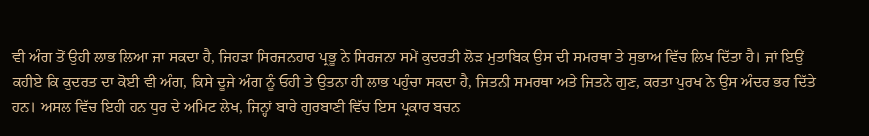ਵੀ ਅੰਗ ਤੋਂ ਉਹੀ ਲਾਭ ਲਿਆ ਜਾ ਸਕਦਾ ਹੈ, ਜਿਹੜਾ ਸਿਰਜਨਹਾਰ ਪ੍ਰਭੂ ਨੇ ਸਿਰਜਨਾ ਸਮੇਂ ਕੁਦਰਤੀ ਲੋੜ ਮੁਤਾਬਿਕ ਉਸ ਦੀ ਸਮਰਥਾ ਤੇ ਸੁਭਾਅ ਵਿੱਚ ਲਿਖ ਦਿੱਤਾ ਹੈ। ਜਾਂ ਇਉਂ ਕਹੀਏ ਕਿ ਕੁਦਰਤ ਦਾ ਕੋਈ ਵੀ ਅੰਗ, ਕਿਸੇ ਦੂਜੇ ਅੰਗ ਨੂੰ ਓਹੀ ਤੇ ਉਤਨਾ ਹੀ ਲਾਭ ਪਹੁੰਚਾ ਸਕਦਾ ਹੈ, ਜਿਤਨੀ ਸਮਰਥਾ ਅਤੇ ਜਿਤਨੇ ਗੁਣ, ਕਰਤਾ ਪੁਰਖ ਨੇ ਉਸ ਅੰਦਰ ਭਰ ਦਿੱਤੇ ਹਨ। ਅਸਲ ਵਿੱਚ ਇਹੀ ਹਨ ਧੁਰ ਦੇ ਅਮਿਟ ਲੇਖ, ਜਿਨ੍ਹਾਂ ਬਾਰੇ ਗੁਰਬਾਣੀ ਵਿੱਚ ਇਸ ਪ੍ਰਕਾਰ ਬਚਨ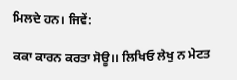ਮਿਲਦੇ ਹਨ। ਜਿਵੇਂ:

ਕਕਾ ਕਾਰਨ ਕਰਤਾ ਸੋਊ।। ਲਿਖਿਓ ਲੇਖੁ ਨ ਮੇਟਤ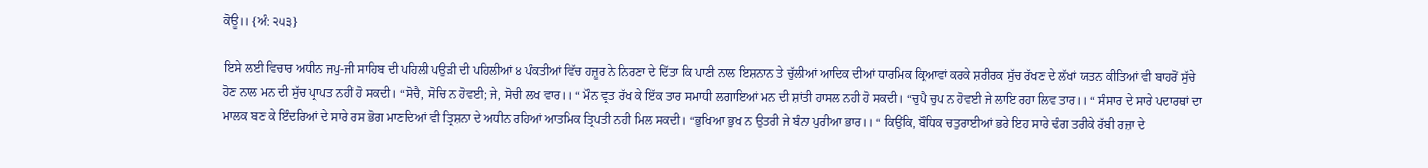ਕੋਊ।। {ਅੰ: ੨੫੩}

ਇਸੇ ਲਈ ਵਿਚਾਰ ਅਧੀਨ ਜਪੁ-ਜੀ ਸਾਹਿਬ ਦੀ ਪਹਿਲੀ ਪਉੜੀ ਦੀ ਪਹਿਲੀਆਂ ੪ ਪੰਕਤੀਆਂ ਵਿੱਚ ਹਜ਼ੂਰ ਨੇ ਨਿਰਣਾ ਦੇ ਦਿੱਤਾ ਕਿ ਪਾਣੀ ਨਾਲ ਇਸ਼ਨਾਨ ਤੇ ਚੁੱਲੀਆਂ ਆਦਿਕ ਦੀਆਂ ਧਾਰਮਿਕ ਕ੍ਰਿਆਵਾਂ ਕਰਕੇ ਸ਼ਰੀਰਕ ਸੁੱਚ ਰੱਖਣ ਦੇ ਲੱਖਾਂ ਯਤਨ ਕੀਤਿਆਂ ਵੀ ਬਾਹਰੋਂ ਸੁੱਚੇ ਹੋਣ ਨਾਲ ਮਨ ਦੀ ਸੁੱਚ ਪ੍ਰਾਪਤ ਨਹੀਂ ਹੋ ਸਕਦੀ। “ਸੋਚੈ, ਸੋਚਿ ਨ ਹੋਵਈ; ਜੇ, ਸੋਚੀ ਲਖ ਵਾਰ।। “ ਮੌਨ ਵ੍ਰਤ ਰੱਖ ਕੇ ਇੱਕ ਤਾਰ ਸਮਾਧੀ ਲਗਾਇਆਂ ਮਨ ਦੀ ਸ਼ਾਂਤੀ ਹਾਸਲ ਨਹੀ ਹੋ ਸਕਦੀ। “ਚੁਪੈ ਚੁਪ ਨ ਹੋਵਈ ਜੇ ਲਾਇ ਰਹਾ ਲਿਵ ਤਾਰ।। “ ਸੰਸਾਰ ਦੇ ਸਾਰੇ ਪਦਾਰਥਾਂ ਦਾ ਮਾਲਕ ਬਣ ਕੇ ਇੰਦਰਿਆਂ ਦੇ ਸਾਰੇ ਰਸ ਭੋਗ ਮਾਣਦਿਆਂ ਵੀ ਤ੍ਰਿਸ਼ਨਾ ਦੇ ਅਧੀਨ ਰਹਿਆਂ ਆਤਮਿਕ ਤ੍ਰਿਪਤੀ ਨਹੀ ਮਿਲ ਸਕਦੀ। “ਭੁਖਿਆ ਭੁਖ ਨ ਉਤਰੀ ਜੇ ਬੰਨਾ ਪੁਰੀਆ ਭਾਰ।। “ ਕਿਉਂਕਿ, ਬੌਧਿਕ ਚਤੁਰਾਈਆਂ ਭਰੇ ਇਹ ਸਾਰੇ ਢੰਗ ਤਰੀਕੇ ਰੱਬੀ ਰਜ਼ਾ ਦੇ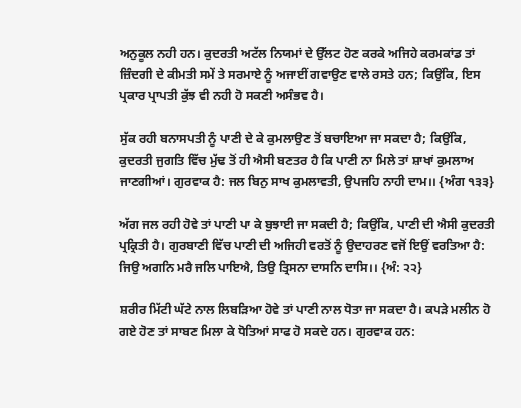ਅਨੁਕੂਲ ਨਹੀ ਹਨ। ਕੁਦਰਤੀ ਅਟੱਲ ਨਿਯਮਾਂ ਦੇ ਉੱਲਟ ਹੋਣ ਕਰਕੇ ਅਜਿਹੇ ਕਰਮਕਾਂਡ ਤਾਂ ਜ਼ਿੰਦਗੀ ਦੇ ਕੀਮਤੀ ਸਮੇਂ ਤੇ ਸਰਮਾਏ ਨੂੰ ਅਜਾਈਂ ਗਵਾਉਣ ਵਾਲੇ ਰਸਤੇ ਹਨ; ਕਿਉਂਕਿ, ਇਸ ਪ੍ਰਕਾਰ ਪ੍ਰਾਪਤੀ ਕੁੱਝ ਵੀ ਨਹੀ ਹੋ ਸਕਣੀ ਅਸੰਭਵ ਹੈ।

ਸੁੱਕ ਰਹੀ ਬਨਾਸਪਤੀ ਨੂੰ ਪਾਣੀ ਦੇ ਕੇ ਕੁਮਲਾਉਣ ਤੋਂ ਬਚਾਇਆ ਜਾ ਸਕਦਾ ਹੈ; ਕਿਉਂਕਿ, ਕੁਦਰਤੀ ਜੁਗਤਿ ਵਿੱਚ ਮੁੱਢ ਤੋਂ ਹੀ ਐਸੀ ਬਣਤਰ ਹੈ ਕਿ ਪਾਣੀ ਨਾ ਮਿਲੇ ਤਾਂ ਸ਼ਾਖਾਂ ਕੁਮਲਾਅ ਜਾਣਗੀਆਂ। ਗੁਰਵਾਕ ਹੈ: ਜਲ ਬਿਨੁ ਸਾਖ ਕੁਮਲਾਵਤੀ, ਉਪਜਹਿ ਨਾਹੀ ਦਾਮ।। {ਅੰਗ ੧੩੩}

ਅੱਗ ਜਲ ਰਹੀ ਹੋਵੇ ਤਾਂ ਪਾਣੀ ਪਾ ਕੇ ਬੁਝਾਈ ਜਾ ਸਕਦੀ ਹੈ; ਕਿਉਂਕਿ, ਪਾਣੀ ਦੀ ਐਸੀ ਕੁਦਰਤੀ ਪ੍ਰਕ੍ਰਿਤੀ ਹੈ। ਗੁਰਬਾਣੀ ਵਿੱਚ ਪਾਣੀ ਦੀ ਅਜਿਹੀ ਵਰਤੋਂ ਨੂੰ ਉਦਾਹਰਣ ਵਜੋਂ ਇਉਂ ਵਰਤਿਆ ਹੈ: ਜਿਉ ਅਗਨਿ ਮਰੈ ਜਲਿ ਪਾਇਐ, ਤਿਉ ਤ੍ਰਿਸਨਾ ਦਾਸਨਿ ਦਾਸਿ।। {ਅੰ: ੨੨}

ਸ਼ਰੀਰ ਮਿੱਟੀ ਘੱਟੇ ਨਾਲ ਲਿਬੜਿਆ ਹੋਵੇ ਤਾਂ ਪਾਣੀ ਨਾਲ ਧੋਤਾ ਜਾ ਸਕਦਾ ਹੈ। ਕਪੜੇ ਮਲੀਨ ਹੋ ਗਏ ਹੋਣ ਤਾਂ ਸਾਬਣ ਮਿਲਾ ਕੇ ਧੋਤਿਆਂ ਸਾਫ ਹੋ ਸਕਦੇ ਹਨ। ਗੁਰਵਾਕ ਹਨ: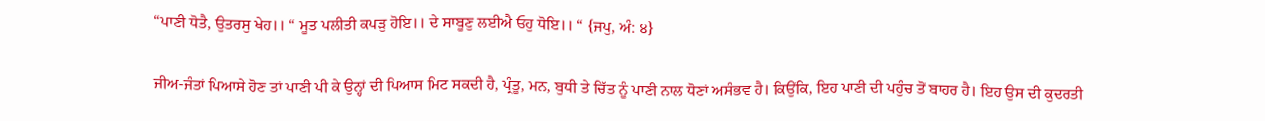“ਪਾਣੀ ਧੋਤੈ, ਉਤਰਸੁ ਖੇਹ।। “ ਮੂਤ ਪਲੀਤੀ ਕਪੜੁ ਹੋਇ।। ਦੇ ਸਾਬੂਣੁ ਲਈਐ ਓਹੁ ਧੋਇ।। “ {ਜਪੁ, ਅੰ: ੪}

ਜੀਅ-ਜੰਤਾਂ ਪਿਆਸੇ ਹੋਣ ਤਾਂ ਪਾਣੀ ਪੀ ਕੇ ਉਨ੍ਹਾਂ ਦੀ ਪਿਆਸ ਮਿਟ ਸਕਦੀ ਹੈ, ਪ੍ਰੰਤੂ, ਮਨ, ਬੁਧੀ ਤੇ ਚਿੱਤ ਨੂੰ ਪਾਣੀ ਨਾਲ ਧੋਣਾਂ ਅਸੰਭਵ ਹੈ। ਕਿਉਂਕਿ, ਇਹ ਪਾਣੀ ਦੀ ਪਹੁੰਚ ਤੋਂ ਬਾਹਰ ਹੈ। ਇਹ ਉਸ ਦੀ ਕੁਦਰਤੀ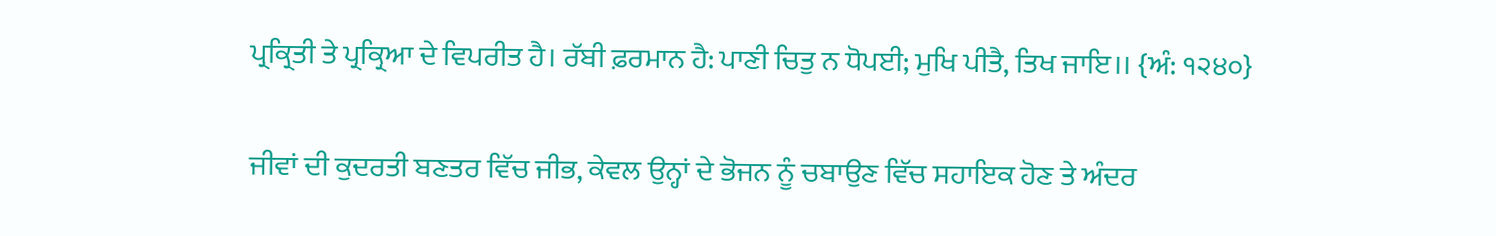ਪ੍ਰਕ੍ਰਿਤੀ ਤੇ ਪ੍ਰਕ੍ਰਿਆ ਦੇ ਵਿਪਰੀਤ ਹੈ। ਰੱਬੀ ਫ਼ਰਮਾਨ ਹੈ: ਪਾਣੀ ਚਿਤੁ ਨ ਧੋਪਈ; ਮੁਖਿ ਪੀਤੈ, ਤਿਖ ਜਾਇ।। {ਅੰ: ੧੨੪੦}

ਜੀਵਾਂ ਦੀ ਕੁਦਰਤੀ ਬਣਤਰ ਵਿੱਚ ਜੀਭ, ਕੇਵਲ ਉਨ੍ਹਾਂ ਦੇ ਭੋਜਨ ਨੂੰ ਚਬਾਉਣ ਵਿੱਚ ਸਹਾਇਕ ਹੋਣ ਤੇ ਅੰਦਰ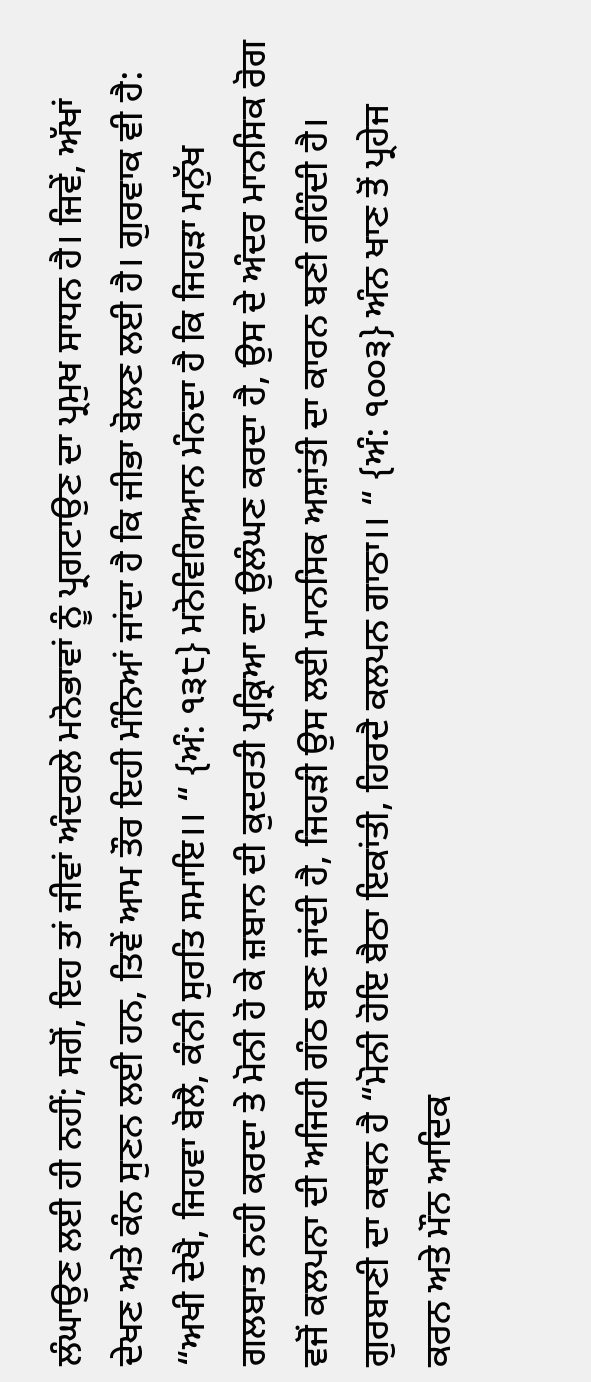ਲੰਘਾਉਣ ਲਈ ਹੀ ਨਹੀਂ; ਸਗੋਂ, ਇਹ ਤਾਂ ਜੀਵਾਂ ਅੰਦਰਲੇ ਮਨੋਭਾਵਾਂ ਨੂੰ ਪ੍ਰਗਟਾਉਣ ਦਾ ਪ੍ਰਮੁਖ ਸਾਧਨ ਹੈ। ਜਿਵੇਂ, ਅੱਖਾਂ ਦੇਖਣ ਅਤੇ ਕੰਨ ਸੁਣਨ ਲਈ ਹਨ, ਤਿਵੇਂ ਆਮ ਤੌਰ ਇਹੀ ਮੰਨਿਆਂ ਜਾਂਦਾ ਹੈ ਕਿ ਜੀਭਾ ਬੋਲਣ ਲਈ ਹੈ। ਗੁਰਵਾਕ ਵੀ ਹੈ: “ਅਖੀ ਦੇਖੈ, ਜਿਹਵਾ ਬੋਲੈ, ਕੰਨੀ ਸੁਰਤਿ ਸਮਾਇ।। “ {ਅੰ: ੧੩੮} ਮਨੋਵਿਗਿਆਨ ਮੰਨਦਾ ਹੈ ਕਿ ਜਿਹੜਾ ਮਨੁੱਖ ਗਲਬਾਤ ਨਹੀ ਕਰਦਾ ਤੇ ਮੋਨੀ ਹੋ ਕੇ ਜ਼ਬਾਨ ਦੀ ਕੁਦਰਤੀ ਪ੍ਰਕ੍ਰਿਆ ਦਾ ਉਲੰਘਣ ਕਰਦਾ ਹੈ, ਉਸ ਦੇ ਅੰਦਰ ਮਾਨਸਿਕ ਰੋਗ ਵਜੋਂ ਕਲਪਨਾ ਦੀ ਅਜਿਹੀ ਗੰਠ ਬਣ ਜਾਂਦੀ ਹੈ, ਜਿਹੜੀ ਉਸ ਲਈ ਮਾਨਸਿਕ ਅਸ਼ਾਂਤੀ ਦਾ ਕਾਰਨ ਬਣੀ ਰਹਿੰਦੀ ਹੈ। ਗੁਰਬਾਣੀ ਦਾ ਕਥਨ ਹੈ “ਮੋਨੀ ਹੋਇ ਬੈਠਾ ਇਕਾਂਤੀ, ਹਿਰਦੈ ਕਲਪਨ ਗਾਠਾ।। “ {ਅੰ: ੧੦੦੩} ਅੰਨ ਖਾਣ ਤੋਂ ਪ੍ਰਹੇਜ ਕਰਨ ਅਤੇ ਮੌਨ ਆਦਿਕ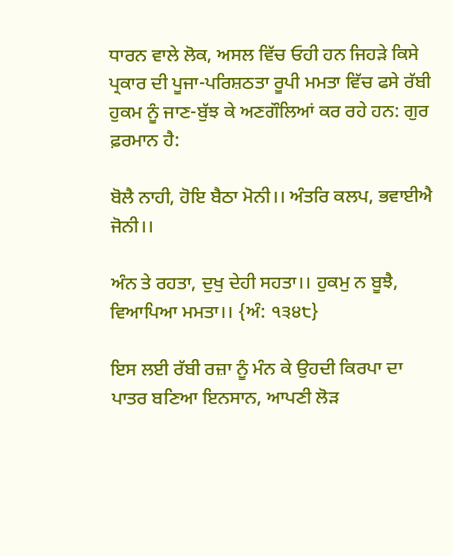ਧਾਰਨ ਵਾਲੇ ਲੋਕ, ਅਸਲ ਵਿੱਚ ਓਹੀ ਹਨ ਜਿਹੜੇ ਕਿਸੇ ਪ੍ਰਕਾਰ ਦੀ ਪੂਜਾ-ਪਰਿਸ਼ਠਤਾ ਰੂਪੀ ਮਮਤਾ ਵਿੱਚ ਫਸੇ ਰੱਬੀ ਹੁਕਮ ਨੂੰ ਜਾਣ-ਬੁੱਝ ਕੇ ਅਣਗੌਲਿਆਂ ਕਰ ਰਹੇ ਹਨ: ਗੁਰ ਫ਼ਰਮਾਨ ਹੈ:

ਬੋਲੈ ਨਾਹੀ, ਹੋਇ ਬੈਠਾ ਮੋਨੀ।। ਅੰਤਰਿ ਕਲਪ, ਭਵਾਈਐ ਜੋਨੀ।।

ਅੰਨ ਤੇ ਰਹਤਾ, ਦੁਖੁ ਦੇਹੀ ਸਹਤਾ।। ਹੁਕਮੁ ਨ ਬੂਝੈ, ਵਿਆਪਿਆ ਮਮਤਾ।। {ਅੰ: ੧੩੪੮}

ਇਸ ਲਈ ਰੱਬੀ ਰਜ਼ਾ ਨੂੰ ਮੰਨ ਕੇ ਉਹਦੀ ਕਿਰਪਾ ਦਾ ਪਾਤਰ ਬਣਿਆ ਇਨਸਾਨ, ਆਪਣੀ ਲੋੜ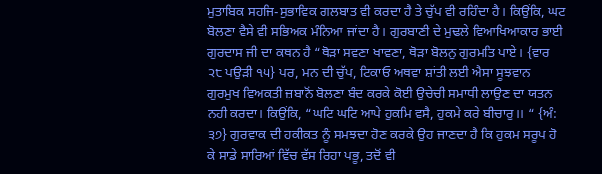ਮੁਤਾਬਿਕ ਸਹਜਿ-ਸੁਭਾਵਿਕ ਗਲਬਾਤ ਵੀ ਕਰਦਾ ਹੈ ਤੇ ਚੁੱਪ ਵੀ ਰਹਿੰਦਾ ਹੈ। ਕਿਉਂਕਿ, ਘਟ ਬੋਲਣਾ ਵੈਸੇ ਵੀ ਸਭਿਅਕ ਮੰਨਿਆ ਜਾਂਦਾ ਹੈ। ਗੁਰਬਾਣੀ ਦੇ ਮੁਢਲੇ ਵਿਆਖਿਆਕਾਰ ਭਾਈ ਗੁਰਦਾਸ ਜੀ ਦਾ ਕਥਨ ਹੈ “ਥੋੜਾ ਸਵਣਾ ਖਾਵਣਾ, ਥੋੜਾ ਬੋਲਨੁ ਗੁਰਮਤਿ ਪਾਏ। {ਵਾਰ ੨੮ ਪਉੜੀ ੧੫} ਪਰ, ਮਨ ਦੀ ਚੁੱਪ, ਟਿਕਾਓ ਅਥਵਾ ਸ਼ਾਂਤੀ ਲਈ ਐਸਾ ਸੂਝਵਾਨ ਗੁਰਮੁਖ ਵਿਅਕਤੀ ਜ਼ਬਾਨੋਂ ਬੋਲਣਾ ਬੰਦ ਕਰਕੇ ਕੋਈ ਉਚੇਚੀ ਸਮਾਧੀ ਲਾਉਣ ਦਾ ਯਤਨ ਨਹੀ ਕਰਦਾ। ਕਿਉਂਕਿ, “ਘਟਿ ਘਟਿ ਆਪੇ ਹੁਕਮਿ ਵਸੈ, ਹੁਕਮੇ ਕਰੇ ਬੀਚਾਰੁ।। “ {ਅੰ: ੩੭} ਗੁਰਵਾਕ ਦੀ ਹਕੀਕਤ ਨੂੰ ਸਮਝਦਾ ਹੋਣ ਕਰਕੇ ਉਹ ਜਾਣਦਾ ਹੈ ਕਿ ਹੁਕਮ ਸਰੂਪ ਹੋ ਕੇ ਸਾਡੇ ਸਾਰਿਆਂ ਵਿੱਚ ਵੱਸ ਰਿਹਾ ਪਭੂ, ਤਦੋਂ ਵੀ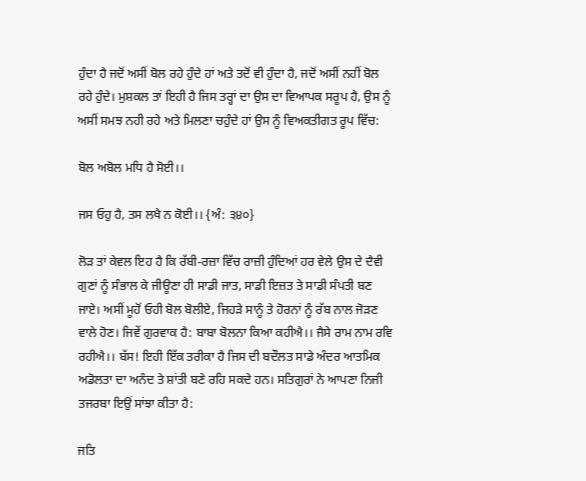ਹੁੰਦਾ ਹੈ ਜਦੋਂ ਅਸੀਂ ਬੋਲ ਰਹੇ ਹੁੰਦੇ ਹਾਂ ਅਤੇ ਤਦੋਂ ਵੀ ਹੁੰਦਾ ਹੈ, ਜਦੋਂ ਅਸੀਂ ਨਹੀਂ ਬੋਲ ਰਹੇ ਹੁੰਦੇ। ਮੁਸ਼ਕਲ ਤਾਂ ਇਹੀ ਹੈ ਜਿਸ ਤਰ੍ਹਾਂ ਦਾ ਉਸ ਦਾ ਵਿਆਪਕ ਸਰੂਪ ਹੈ, ਉਸ ਨੂੰ ਅਸੀਂ ਸਮਝ ਨਹੀ ਰਹੇ ਅਤੇ ਮਿਲਣਾ ਚਹੁੰਦੇ ਹਾਂ ਉਸ ਨੂੰ ਵਿਅਕਤੀਗਤ ਰੂਪ ਵਿੱਚ:

ਬੋਲ ਅਬੋਲ ਮਧਿ ਹੈ ਸੋਈ।।

ਜਸ ਓਹੁ ਹੈ, ਤਸ ਲਖੈ ਨ ਕੋਈ।। {ਅੰ: ੩੪੦}

ਲੋੜ ਤਾਂ ਕੇਵਲ ਇਹ ਹੈ ਕਿ ਰੱਬੀ-ਰਜ਼ਾ ਵਿੱਚ ਰਾਜ਼ੀ ਹੁੰਦਿਆਂ ਹਰ ਵੇਲੇ ਉਸ ਦੇ ਦੈਵੀ ਗੁਣਾਂ ਨੂੰ ਸੰਭਾਲ ਕੇ ਜੀਊਣਾ ਹੀ ਸਾਡੀ ਜਾਤ, ਸਾਡੀ ਇਜ਼ਤ ਤੇ ਸਾਡੀ ਸੰਪਤੀ ਬਣ ਜਾਏ। ਅਸੀਂ ਮੂਹੋਂ ਓਹੀ ਬੋਲ ਬੋਲੀਏ, ਜਿਹੜੇ ਸਾਨੂੰ ਤੇ ਹੋਰਨਾਂ ਨੂੰ ਰੱਬ ਨਾਲ ਜੋੜਣ ਵਾਲੇ ਹੋਣ। ਜਿਵੇਂ ਗੁਰਵਾਕ ਹੈ: ਬਾਬਾ ਬੋਲਨਾ ਕਿਆ ਕਹੀਐ।। ਜੈਸੇ ਰਾਮ ਨਾਮ ਰਵਿ ਰਹੀਐ।। ਬੱਸ! ਇਹੀ ਇੱਕ ਤਰੀਕਾ ਹੈ ਜਿਸ ਦੀ ਬਦੌਲਤ ਸਾਡੇ ਅੰਦਰ ਆਤਮਿਕ ਅਡੋਲਤਾ ਦਾ ਅਨੰਦ ਤੇ ਸ਼ਾਂਤੀ ਬਣੇ ਰਹਿ ਸਕਦੇ ਹਨ। ਸਤਿਗੁਰਾਂ ਨੇ ਆਪਣਾ ਨਿਜੀ ਤਜਰਬਾ ਇਉਂ ਸਾਂਝਾ ਕੀਤਾ ਹੈ:

ਜਤਿ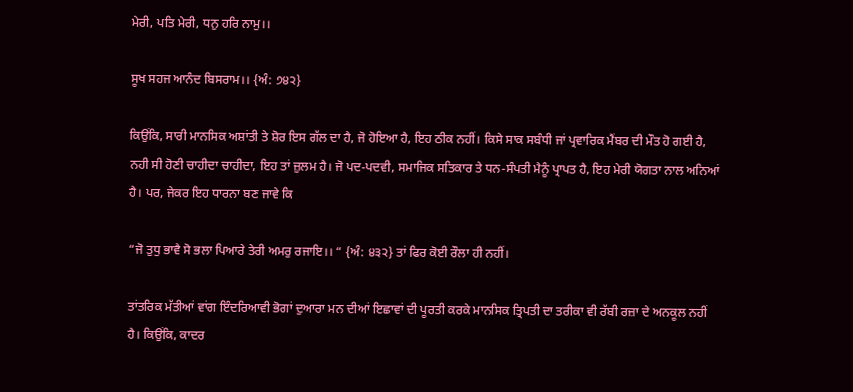ਮੇਰੀ, ਪਤਿ ਮੇਰੀ, ਧਨੁ ਹਰਿ ਨਾਮੁ।।

ਸੂਖ ਸਹਜ ਆਨੰਦ ਬਿਸਰਾਮ।। {ਅੰ: ੭੪੨}

ਕਿਉਂਕਿ, ਸਾਰੀ ਮਾਨਸਿਕ ਅਸ਼ਾਂਤੀ ਤੇ ਸ਼ੋਰ ਇਸ ਗੱਲ ਦਾ ਹੈ, ਜੋ ਹੋਇਆ ਹੈ, ਇਹ ਠੀਕ ਨਹੀਂ। ਕਿਸੇ ਸਾਕ ਸਬੰਧੀ ਜਾਂ ਪ੍ਰਵਾਰਿਕ ਮੈਂਬਰ ਦੀ ਮੌਤ ਹੋ ਗਈ ਹੈ, ਨਹੀ ਸੀ ਹੋਣੀ ਚਾਹੀਦਾ ਚਾਹੀਦਾ, ਇਹ ਤਾਂ ਜ਼ੁਲਮ ਹੈ। ਜੋ ਪਦ-ਪਦਵੀ, ਸਮਾਜਿਕ ਸਤਿਕਾਰ ਤੇ ਧਨ-ਸੰਪਤੀ ਮੈਨੂੰ ਪ੍ਰਾਪਤ ਹੈ, ਇਹ ਮੇਰੀ ਯੋਗਤਾ ਨਾਲ ਅਨਿਆਂ ਹੈ। ਪਰ, ਜੇਕਰ ਇਹ ਧਾਰਨਾ ਬਣ ਜਾਵੇ ਕਿ

“ਜੋ ਤੁਧੁ ਭਾਵੈ ਸੋ ਭਲਾ ਪਿਆਰੇ ਤੇਰੀ ਅਮਰੁ ਰਜਾਇ।। “ {ਅੰ: ੪੩੨} ਤਾਂ ਫਿਰ ਕੋਈ ਰੌਲਾ ਹੀ ਨਹੀਂ।

ਤਾਂਤਰਿਕ ਮੱਤੀਆਂ ਵਾਂਗ ਇੰਦਰਿਆਵੀ ਭੋਗਾਂ ਦੁਆਰਾ ਮਨ ਦੀਆਂ ਇਛਾਵਾਂ ਦੀ ਪੂਰਤੀ ਕਰਕੇ ਮਾਨਸਿਕ ਤ੍ਰਿਪਤੀ ਦਾ ਤਰੀਕਾ ਵੀ ਰੱਬੀ ਰਜ਼ਾ ਦੇ ਅਨਕੂਲ ਨਹੀਂ ਹੈ। ਕਿਉਂਕਿ, ਕਾਦਰ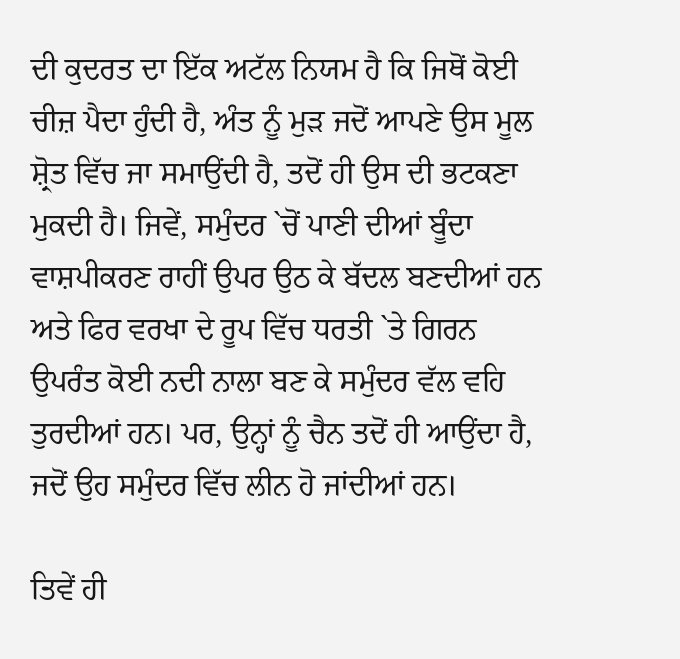ਦੀ ਕੁਦਰਤ ਦਾ ਇੱਕ ਅਟੱਲ ਨਿਯਮ ਹੈ ਕਿ ਜਿਥੋਂ ਕੋਈ ਚੀਜ਼ ਪੈਦਾ ਹੁੰਦੀ ਹੈ, ਅੰਤ ਨੂੰ ਮੁੜ ਜਦੋਂ ਆਪਣੇ ਉਸ ਮੂਲ ਸ਼੍ਰੋਤ ਵਿੱਚ ਜਾ ਸਮਾਉਂਦੀ ਹੈ, ਤਦੋਂ ਹੀ ਉਸ ਦੀ ਭਟਕਣਾ ਮੁਕਦੀ ਹੈ। ਜਿਵੇਂ, ਸਮੁੰਦਰ `ਚੋਂ ਪਾਣੀ ਦੀਆਂ ਬੂੰਦਾ ਵਾਸ਼ਪੀਕਰਣ ਰਾਹੀਂ ਉਪਰ ਉਠ ਕੇ ਬੱਦਲ ਬਣਦੀਆਂ ਹਨ ਅਤੇ ਫਿਰ ਵਰਖਾ ਦੇ ਰੂਪ ਵਿੱਚ ਧਰਤੀ `ਤੇ ਗਿਰਨ ਉਪਰੰਤ ਕੋਈ ਨਦੀ ਨਾਲਾ ਬਣ ਕੇ ਸਮੁੰਦਰ ਵੱਲ ਵਹਿ ਤੁਰਦੀਆਂ ਹਨ। ਪਰ, ਉਨ੍ਹਾਂ ਨੂੰ ਚੈਨ ਤਦੋਂ ਹੀ ਆਉਂਦਾ ਹੈ, ਜਦੋਂ ਉਹ ਸਮੁੰਦਰ ਵਿੱਚ ਲੀਨ ਹੋ ਜਾਂਦੀਆਂ ਹਨ।

ਤਿਵੇਂ ਹੀ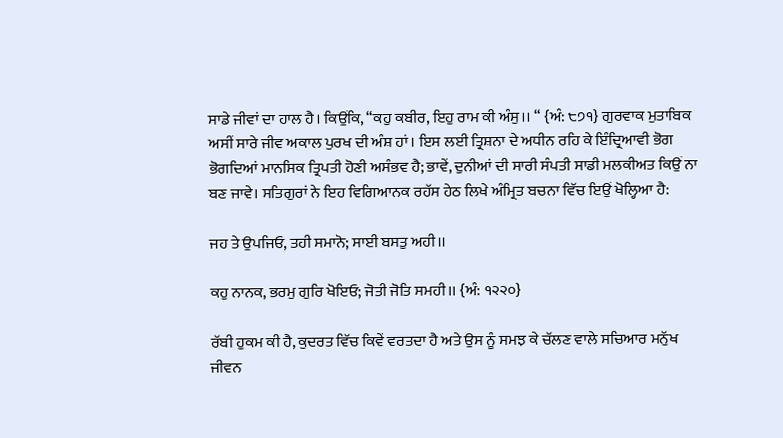ਸਾਡੇ ਜੀਵਾਂ ਦਾ ਹਾਲ ਹੈ। ਕਿਉਂਕਿ, “ਕਹੁ ਕਬੀਰ, ਇਹੁ ਰਾਮ ਕੀ ਅੰਸੁ।। “ {ਅੰ: ੮੭੧} ਗੁਰਵਾਕ ਮੁਤਾਬਿਕ ਅਸੀਂ ਸਾਰੇ ਜੀਵ ਅਕਾਲ ਪੁਰਖ ਦੀ ਅੰਸ਼ ਹਾਂ। ਇਸ ਲਈ ਤ੍ਰਿਸ਼ਨਾ ਦੇ ਅਧੀਨ ਰਹਿ ਕੇ ਇੰਦ੍ਰਿਆਵੀ ਭੋਗ ਭੋਗਦਿਆਂ ਮਾਨਸਿਕ ਤ੍ਰਿਪਤੀ ਹੋਣੀ ਅਸੰਭਵ ਹੈ; ਭਾਵੇਂ, ਦੁਨੀਆਂ ਦੀ ਸਾਰੀ ਸੰਪਤੀ ਸਾਡੀ ਮਲਕੀਅਤ ਕਿਉਂ ਨਾ ਬਣ ਜਾਵੇ। ਸਤਿਗੁਰਾਂ ਨੇ ਇਹ ਵਿਗਿਆਨਕ ਰਹੱਸ ਹੇਠ ਲਿਖੇ ਅੰਮ੍ਰਿਤ ਬਚਨਾ ਵਿੱਚ ਇਉਂ ਖੋਲ੍ਹਿਆ ਹੈ:

ਜਹ ਤੇ ਉਪਜਿਓ, ਤਹੀ ਸਮਾਨੋ; ਸਾਈ ਬਸਤੁ ਅਹੀ।।

ਕਹੁ ਨਾਨਕ, ਭਰਮੁ ਗੁਰਿ ਖੋਇਓ; ਜੋਤੀ ਜੋਤਿ ਸਮਹੀ।। {ਅੰ: ੧੨੨੦}

ਰੱਬੀ ਹੁਕਮ ਕੀ ਹੈ, ਕੁਦਰਤ ਵਿੱਚ ਕਿਵੇਂ ਵਰਤਦਾ ਹੈ ਅਤੇ ਉਸ ਨੂੰ ਸਮਝ ਕੇ ਚੱਲਣ ਵਾਲੇ ਸਚਿਆਰ ਮਨੁੱਖ ਜੀਵਨ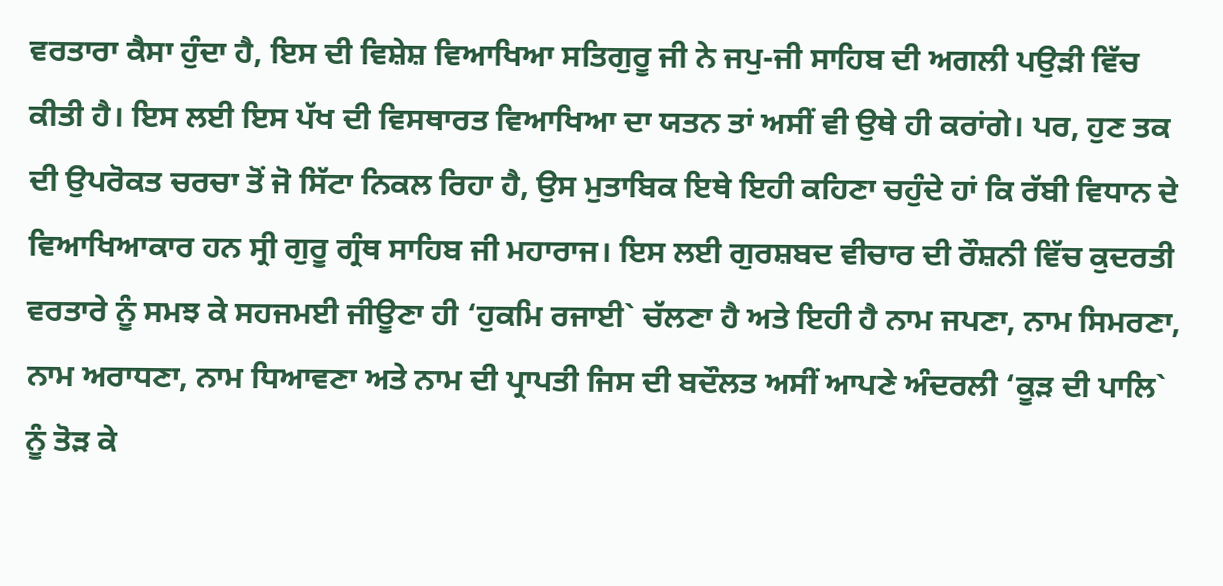ਵਰਤਾਰਾ ਕੈਸਾ ਹੁੰਦਾ ਹੈ, ਇਸ ਦੀ ਵਿਸ਼ੇਸ਼ ਵਿਆਖਿਆ ਸਤਿਗੁਰੂ ਜੀ ਨੇ ਜਪੁ-ਜੀ ਸਾਹਿਬ ਦੀ ਅਗਲੀ ਪਉੜੀ ਵਿੱਚ ਕੀਤੀ ਹੈ। ਇਸ ਲਈ ਇਸ ਪੱਖ ਦੀ ਵਿਸਥਾਰਤ ਵਿਆਖਿਆ ਦਾ ਯਤਨ ਤਾਂ ਅਸੀਂ ਵੀ ਉਥੇ ਹੀ ਕਰਾਂਗੇ। ਪਰ, ਹੁਣ ਤਕ ਦੀ ਉਪਰੋਕਤ ਚਰਚਾ ਤੋਂ ਜੋ ਸਿੱਟਾ ਨਿਕਲ ਰਿਹਾ ਹੈ, ਉਸ ਮੁਤਾਬਿਕ ਇਥੇ ਇਹੀ ਕਹਿਣਾ ਚਹੁੰਦੇ ਹਾਂ ਕਿ ਰੱਬੀ ਵਿਧਾਨ ਦੇ ਵਿਆਖਿਆਕਾਰ ਹਨ ਸ੍ਰੀ ਗੁਰੂ ਗ੍ਰੰਥ ਸਾਹਿਬ ਜੀ ਮਹਾਰਾਜ। ਇਸ ਲਈ ਗੁਰਸ਼ਬਦ ਵੀਚਾਰ ਦੀ ਰੌਸ਼ਨੀ ਵਿੱਚ ਕੁਦਰਤੀ ਵਰਤਾਰੇ ਨੂੰ ਸਮਝ ਕੇ ਸਹਜਮਈ ਜੀਊਣਾ ਹੀ ‘ਹੁਕਮਿ ਰਜਾਈ` ਚੱਲਣਾ ਹੈ ਅਤੇ ਇਹੀ ਹੈ ਨਾਮ ਜਪਣਾ, ਨਾਮ ਸਿਮਰਣਾ, ਨਾਮ ਅਰਾਧਣਾ, ਨਾਮ ਧਿਆਵਣਾ ਅਤੇ ਨਾਮ ਦੀ ਪ੍ਰਾਪਤੀ ਜਿਸ ਦੀ ਬਦੌਲਤ ਅਸੀਂ ਆਪਣੇ ਅੰਦਰਲੀ ‘ਕੂੜ ਦੀ ਪਾਲਿ` ਨੂੰ ਤੋੜ ਕੇ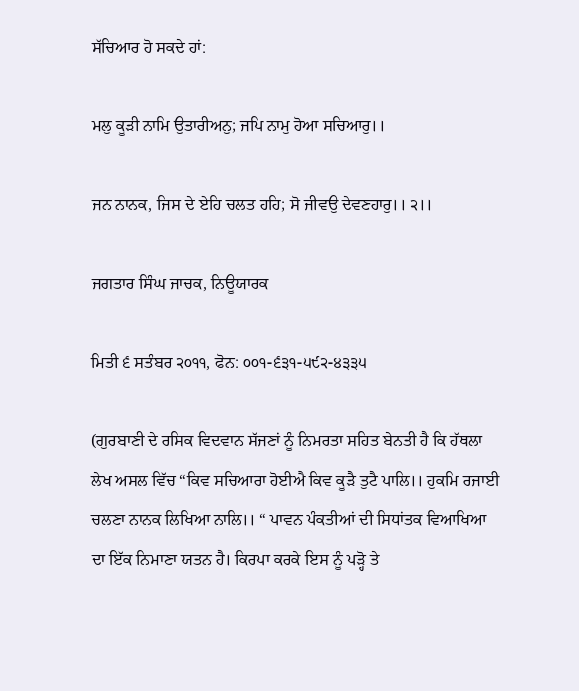ਸੱਚਿਆਰ ਹੋ ਸਕਦੇ ਹਾਂ:

ਮਲੁ ਕੂੜੀ ਨਾਮਿ ਉਤਾਰੀਅਨੁ; ਜਪਿ ਨਾਮੁ ਹੋਆ ਸਚਿਆਰੁ।।

ਜਨ ਨਾਨਕ, ਜਿਸ ਦੇ ਏਹਿ ਚਲਤ ਹਹਿ; ਸੋ ਜੀਵਉ ਦੇਵਣਹਾਰੁ।। ੨।।

ਜਗਤਾਰ ਸਿੰਘ ਜਾਚਕ, ਨਿਊਯਾਰਕ

ਮਿਤੀ ੬ ਸਤੰਬਰ ੨੦੧੧, ਫੋਨ: ੦੦੧-੬੩੧-੫੯੨-੪੩੩੫

(ਗੁਰਬਾਣੀ ਦੇ ਰਸਿਕ ਵਿਦਵਾਨ ਸੱਜਣਾਂ ਨੂੰ ਨਿਮਰਤਾ ਸਹਿਤ ਬੇਨਤੀ ਹੈ ਕਿ ਹੱਥਲਾ ਲੇਖ ਅਸਲ ਵਿੱਚ “ਕਿਵ ਸਚਿਆਰਾ ਹੋਈਐ ਕਿਵ ਕੂੜੈ ਤੁਟੈ ਪਾਲਿ।। ਹੁਕਮਿ ਰਜਾਈ ਚਲਣਾ ਨਾਨਕ ਲਿਖਿਆ ਨਾਲਿ।। “ ਪਾਵਨ ਪੰਕਤੀਆਂ ਦੀ ਸਿਧਾਂਤਕ ਵਿਆਖਿਆ ਦਾ ਇੱਕ ਨਿਮਾਣਾ ਯਤਨ ਹੈ। ਕਿਰਪਾ ਕਰਕੇ ਇਸ ਨੂੰ ਪੜ੍ਹੋ ਤੇ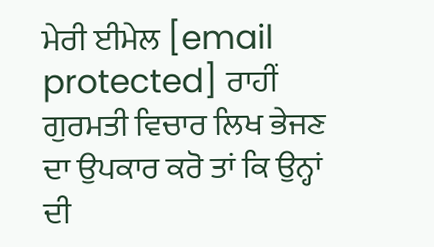ਮੇਰੀ ਈਮੇਲ [email protected] ਰਾਹੀਂ ਗੁਰਮਤੀ ਵਿਚਾਰ ਲਿਖ ਭੇਜਣ ਦਾ ਉਪਕਾਰ ਕਰੋ ਤਾਂ ਕਿ ਉਨ੍ਹਾਂ ਦੀ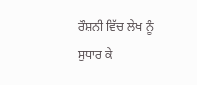ਰੌਸ਼ਨੀ ਵਿੱਚ ਲੇਖ ਨੂੰ ਸੁਧਾਰ ਕੇ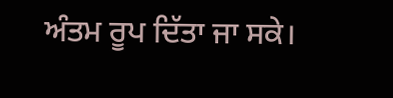ਅੰਤਮ ਰੂਪ ਦਿੱਤਾ ਜਾ ਸਕੇ।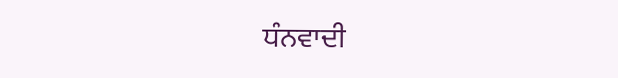ਧੰਨਵਾਦੀ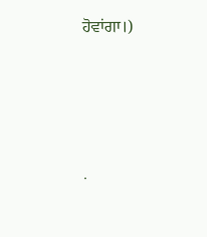ਹੋਵਾਂਗਾ।)




.